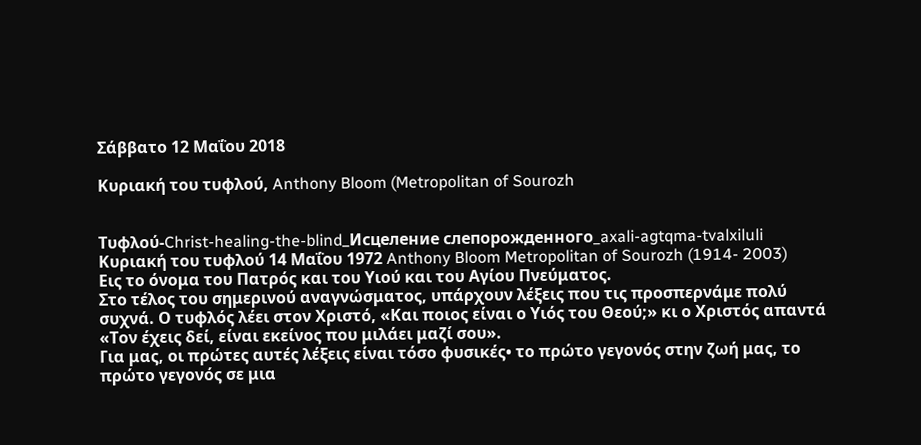Σάββατο 12 Μαΐου 2018

Κυριακή του τυφλού, Anthony Bloom (Metropolitan of Sourozh


Τυφλού-Christ-healing-the-blind_Исцеление слепорожденного_axali-agtqma-tvalxiluli
Κυριακή του τυφλού 14 Μαΐου 1972 Anthony Bloom Metropolitan of Sourozh (1914- 2003)
Εις το όνομα του Πατρός και του Υιού και του Αγίου Πνεύματος.
Στο τέλος του σημερινού αναγνώσματος, υπάρχουν λέξεις που τις προσπερνάμε πολύ συχνά. Ο τυφλός λέει στον Χριστό, «Και ποιος είναι ο Υιός του Θεού;» κι ο Χριστός απαντά «Τον έχεις δεί, είναι εκείνος που μιλάει μαζί σου».
Για μας, οι πρώτες αυτές λέξεις είναι τόσο φυσικές• το πρώτο γεγονός στην ζωή μας, το πρώτο γεγονός σε μια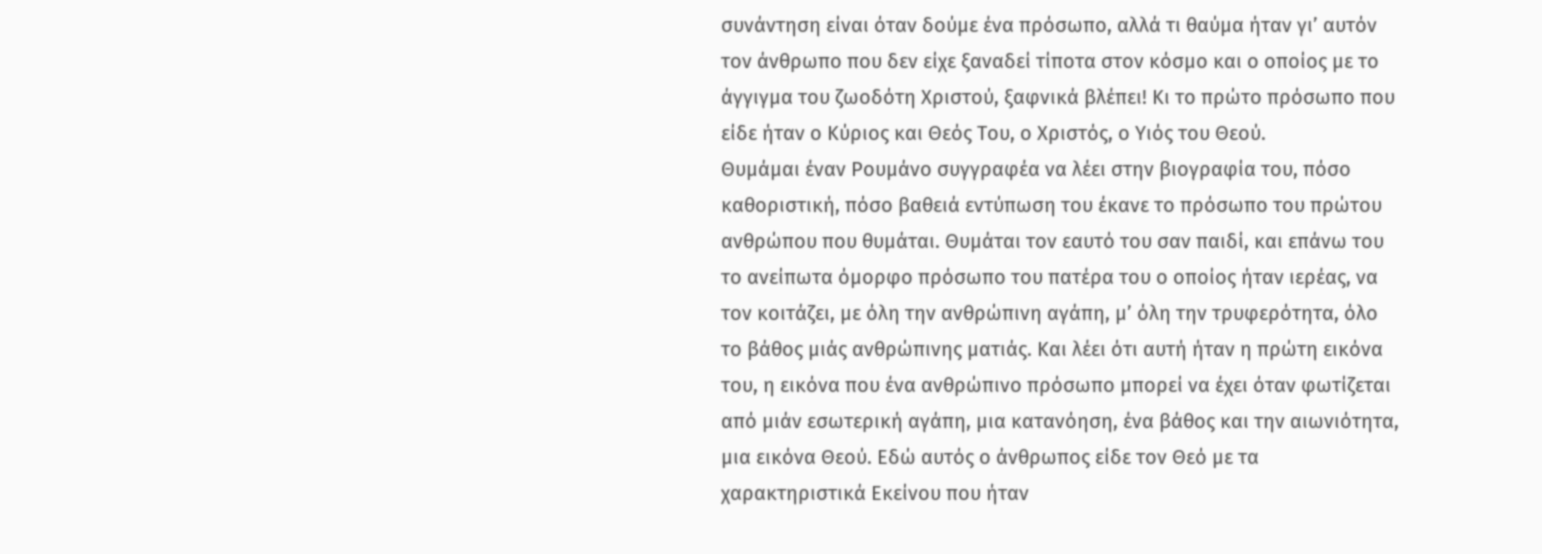συνάντηση είναι όταν δούμε ένα πρόσωπο, αλλά τι θαύμα ήταν γι’ αυτόν τον άνθρωπο που δεν είχε ξαναδεί τίποτα στον κόσμο και ο οποίος με το άγγιγμα του ζωοδότη Χριστού, ξαφνικά βλέπει! Κι το πρώτο πρόσωπο που είδε ήταν ο Κύριος και Θεός Του, ο Χριστός, ο Υιός του Θεού.
Θυμάμαι έναν Ρουμάνο συγγραφέα να λέει στην βιογραφία του, πόσο καθοριστική, πόσο βαθειά εντύπωση του έκανε το πρόσωπο του πρώτου ανθρώπου που θυμάται. Θυμάται τον εαυτό του σαν παιδί, και επάνω του το ανείπωτα όμορφο πρόσωπο του πατέρα του ο οποίος ήταν ιερέας, να τον κοιτάζει, με όλη την ανθρώπινη αγάπη, μ’ όλη την τρυφερότητα, όλο το βάθος μιάς ανθρώπινης ματιάς. Και λέει ότι αυτή ήταν η πρώτη εικόνα του, η εικόνα που ένα ανθρώπινο πρόσωπο μπορεί να έχει όταν φωτίζεται από μιάν εσωτερική αγάπη, μια κατανόηση, ένα βάθος και την αιωνιότητα, μια εικόνα Θεού. Εδώ αυτός ο άνθρωπος είδε τον Θεό με τα χαρακτηριστικά Εκείνου που ήταν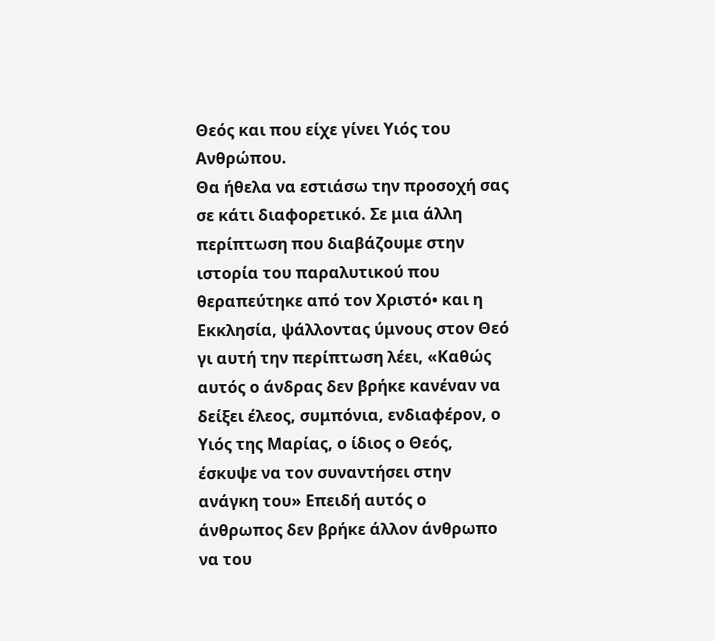Θεός και που είχε γίνει Υιός του Ανθρώπου.
Θα ήθελα να εστιάσω την προσοχή σας σε κάτι διαφορετικό. Σε μια άλλη περίπτωση που διαβάζουμε στην ιστορία του παραλυτικού που θεραπεύτηκε από τον Χριστό• και η Εκκλησία, ψάλλοντας ύμνους στον Θεό γι αυτή την περίπτωση λέει, «Καθώς αυτός ο άνδρας δεν βρήκε κανέναν να δείξει έλεος, συμπόνια, ενδιαφέρον, ο Υιός της Μαρίας, ο ίδιος ο Θεός, έσκυψε να τον συναντήσει στην ανάγκη του» Επειδή αυτός ο άνθρωπος δεν βρήκε άλλον άνθρωπο να του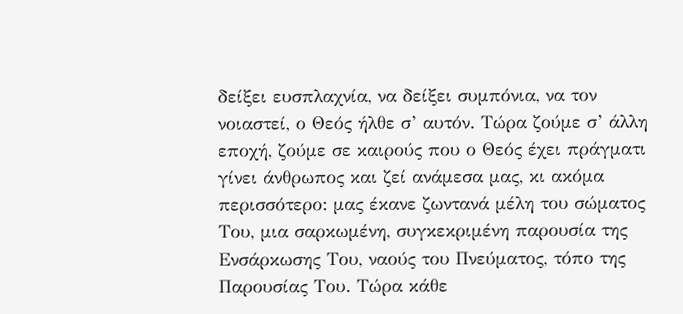δείξει ευσπλαχνία, να δείξει συμπόνια, να τον νοιαστεί, ο Θεός ήλθε σ’ αυτόν. Τώρα ζούμε σ’ άλλη εποχή, ζούμε σε καιρούς που ο Θεός έχει πράγματι γίνει άνθρωπος και ζεί ανάμεσα μας, κι ακόμα περισσότερο: μας έκανε ζωντανά μέλη του σώματος Του, μια σαρκωμένη, συγκεκριμένη παρουσία της Ενσάρκωσης Του, ναούς του Πνεύματος, τόπο της Παρουσίας Του. Τώρα κάθε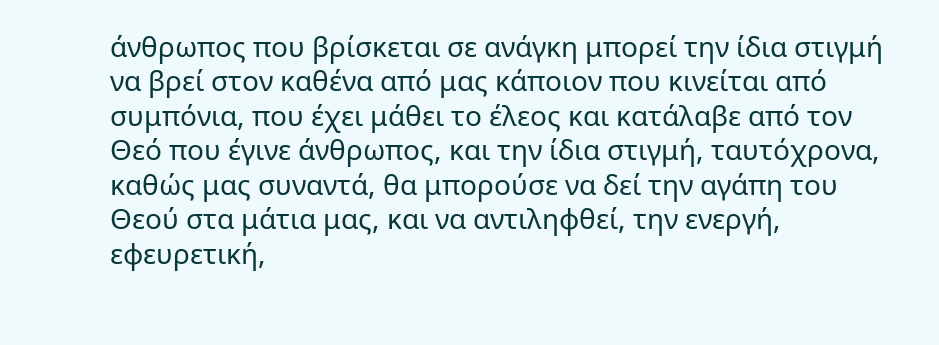άνθρωπος που βρίσκεται σε ανάγκη μπορεί την ίδια στιγμή να βρεί στον καθένα από μας κάποιον που κινείται από συμπόνια, που έχει μάθει το έλεος και κατάλαβε από τον Θεό που έγινε άνθρωπος, και την ίδια στιγμή, ταυτόχρονα, καθώς μας συναντά, θα μπορούσε να δεί την αγάπη του Θεού στα μάτια μας, και να αντιληφθεί, την ενεργή, εφευρετική,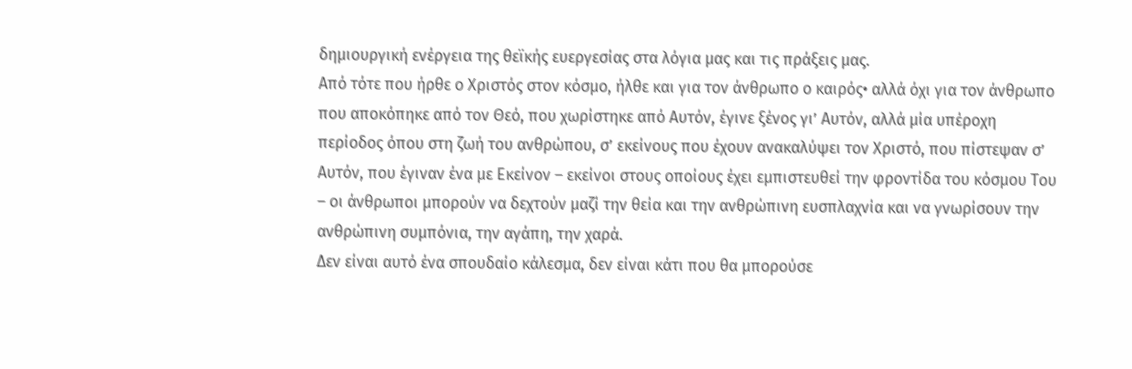δημιουργική ενέργεια της θεϊκής ευεργεσίας στα λόγια μας και τις πράξεις μας.
Από τότε που ήρθε ο Χριστός στον κόσμο, ήλθε και για τον άνθρωπο ο καιρός• αλλά όχι για τον άνθρωπο που αποκόπηκε από τον Θεό, που χωρίστηκε από Αυτόν, έγινε ξένος γι’ Αυτόν, αλλά μία υπέροχη περίοδος όπου στη ζωή του ανθρώπου, σ’ εκείνους που έχουν ανακαλύψει τον Χριστό, που πίστεψαν σ’ Αυτόν, που έγιναν ένα με Εκείνον – εκείνοι στους οποίους έχει εμπιστευθεί την φροντίδα του κόσμου Του – οι άνθρωποι μπορούν να δεχτούν μαζί την θεία και την ανθρώπινη ευσπλαχνία και να γνωρίσουν την ανθρώπινη συμπόνια, την αγάπη, την χαρά.
Δεν είναι αυτό ένα σπουδαίο κάλεσμα, δεν είναι κάτι που θα μπορούσε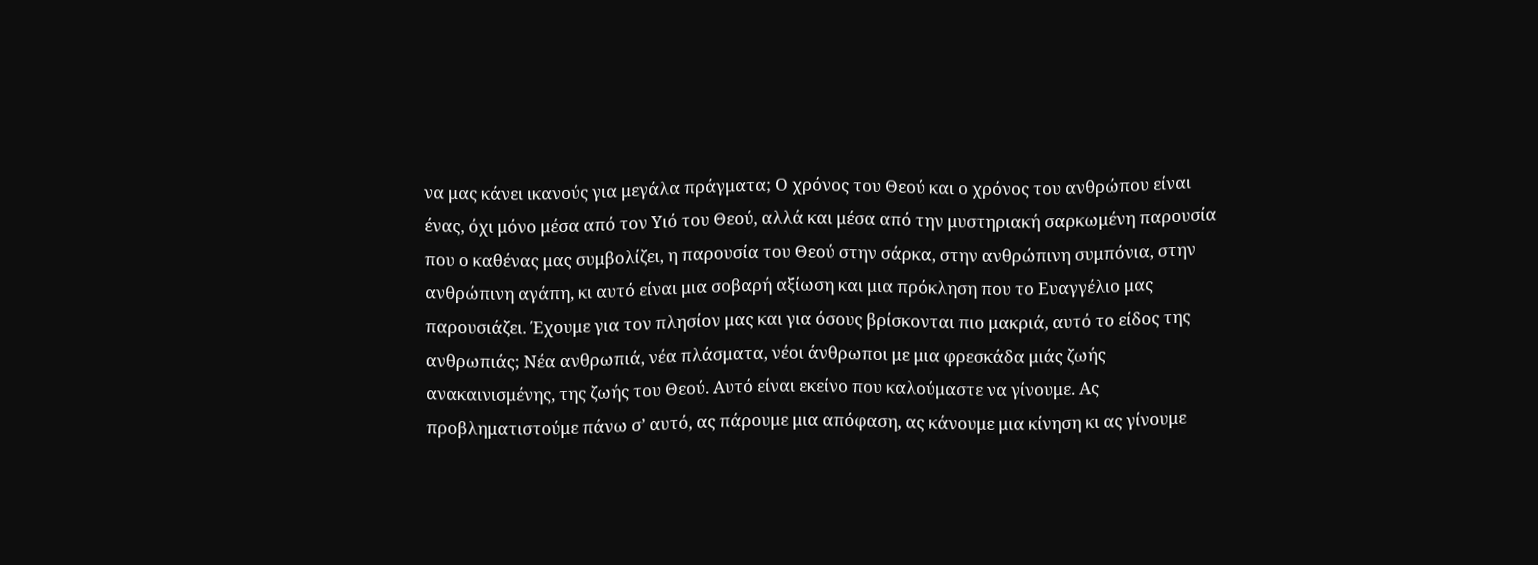να μας κάνει ικανούς για μεγάλα πράγματα; Ο χρόνος του Θεού και ο χρόνος του ανθρώπου είναι ένας, όχι μόνο μέσα από τον Υιό του Θεού, αλλά και μέσα από την μυστηριακή σαρκωμένη παρουσία που ο καθένας μας συμβολίζει, η παρουσία του Θεού στην σάρκα, στην ανθρώπινη συμπόνια, στην ανθρώπινη αγάπη, κι αυτό είναι μια σοβαρή αξίωση και μια πρόκληση που το Ευαγγέλιο μας παρουσιάζει. Έχουμε για τον πλησίον μας και για όσους βρίσκονται πιο μακριά, αυτό το είδος της ανθρωπιάς; Νέα ανθρωπιά, νέα πλάσματα, νέοι άνθρωποι με μια φρεσκάδα μιάς ζωής ανακαινισμένης, της ζωής του Θεού. Αυτό είναι εκείνο που καλούμαστε να γίνουμε. Ας προβληματιστούμε πάνω σ’ αυτό, ας πάρουμε μια απόφαση, ας κάνουμε μια κίνηση κι ας γίνουμε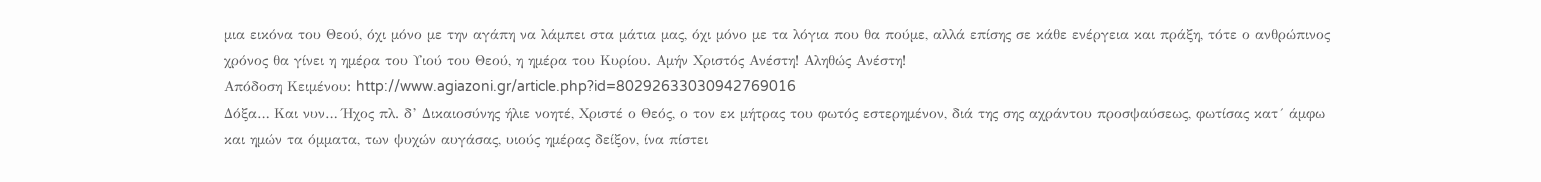μια εικόνα του Θεού, όχι μόνο με την αγάπη να λάμπει στα μάτια μας, όχι μόνο με τα λόγια που θα πούμε, αλλά επίσης σε κάθε ενέργεια και πράξη, τότε ο ανθρώπινος χρόνος θα γίνει η ημέρα του Υιού του Θεού, η ημέρα του Κυρίου. Αμήν Χριστός Ανέστη! Αληθώς Ανέστη!
Απόδοση Κειμένου: http://www.agiazoni.gr/article.php?id=80292633030942769016
Δόξα… Και νυν… Ήχος πλ. δ’ Δικαιοσύνης ήλιε νοητέ, Χριστέ ο Θεός, ο τον εκ μήτρας του φωτός εστερημένον, διά της σης αχράντου προσψαύσεως, φωτίσας κατ´ άμφω και ημών τα όμματα, των ψυχών αυγάσας, υιούς ημέρας δείξον, ίνα πίστει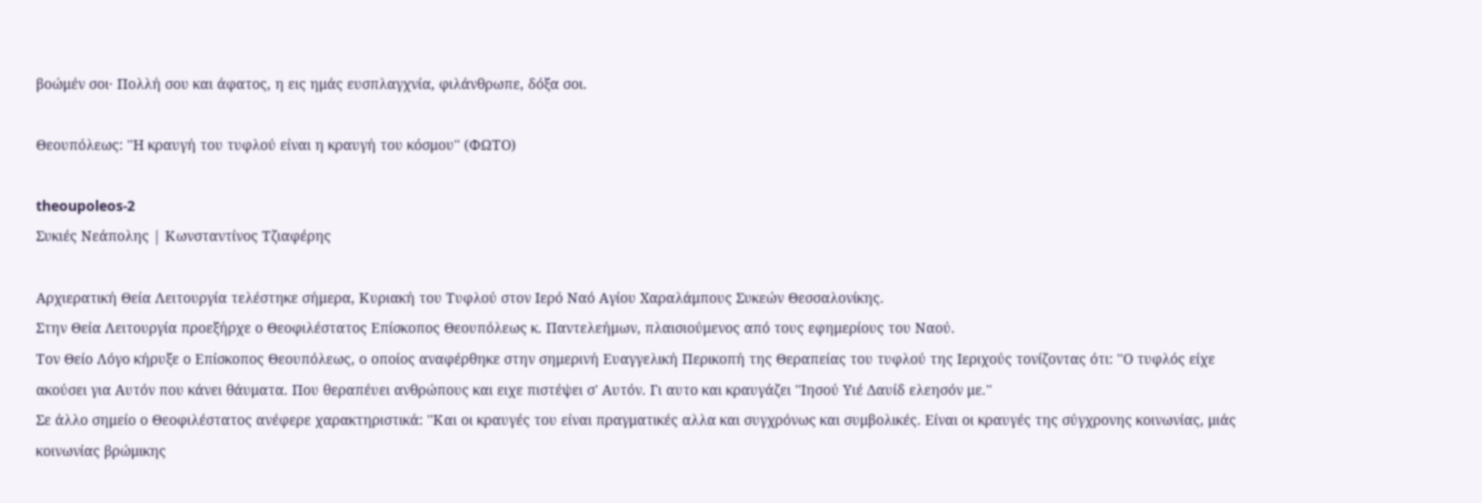βοώμέν σοι· Πολλή σου και άφατος, η εις ημάς ευσπλαγχνία, φιλάνθρωπε, δόξα σοι.

Θεουπόλεως: ''Η κραυγή του τυφλού είναι η κραυγή του κόσμου'' (ΦΩΤΟ)

theoupoleos-2
Συκιές Νεάπολης | Κωνσταντίνος Τζιαφέρης

Αρχιερατική Θεία Λειτουργία τελέστηκε σήμερα, Κυριακή του Τυφλού στον Ιερό Ναό Αγίου Χαραλάμπους Συκεών Θεσσαλονίκης.
Στην Θεία Λειτουργία προεξήρχε ο Θεοφιλέστατος Επίσκοπος Θεουπόλεως κ. Παντελεήμων, πλαισιούμενος από τους εφημερίους του Ναού.
Τον Θείο Λόγο κήρυξε ο Επίσκοπος Θεουπόλεως, ο οποίος αναφέρθηκε στην σημερινή Ευαγγελική Περικοπή της Θεραπείας του τυφλού της Ιεριχούς τονίζοντας ότι: ''Ο τυφλός είχε ακούσει για Αυτόν που κάνει θάυματα. Που θεραπέυει ανθρώπους και ειχε πιστέψει σ' Αυτόν. Γι αυτο και κραυγάζει ''Ιησού Υιέ Δαυίδ ελεησόν με.''
Σε άλλο σημείο ο Θεοφιλέστατος ανέφερε χαρακτηριστικά: ''Και οι κραυγές του είναι πραγματικές αλλα και συγχρόνως και συμβολικές. Είναι οι κραυγές της σύγχρονης κοινωνίας, μιάς κοινωνίας βρώμικης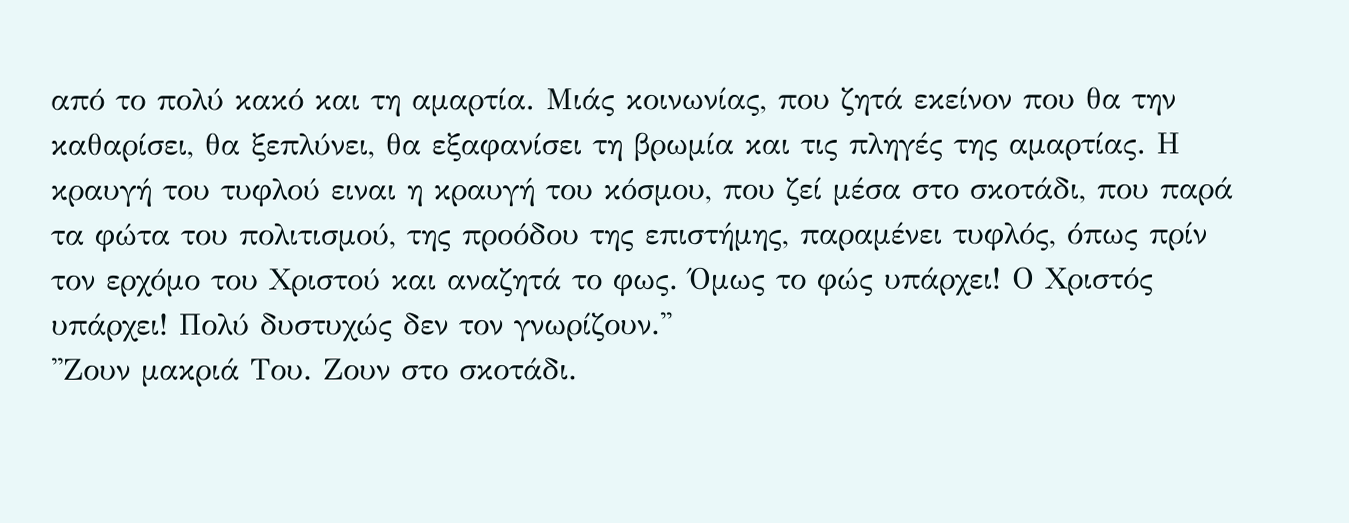από το πολύ κακό και τη αμαρτία. Μιάς κοινωνίας, που ζητά εκείνον που θα την καθαρίσει, θα ξεπλύνει, θα εξαφανίσει τη βρωμία και τις πληγές της αμαρτίας. Η κραυγή του τυφλού ειναι η κραυγή του κόσμου, που ζεί μέσα στο σκοτάδι, που παρά τα φώτα του πολιτισμού, της προόδου της επιστήμης, παραμένει τυφλός, όπως πρίν τον ερχόμο του Χριστού και αναζητά το φως. Όμως το φώς υπάρχει! Ο Χριστός υπάρχει! Πολύ δυστυχώς δεν τον γνωρίζουν.''
''Ζουν μακριά Του. Ζουν στο σκοτάδι.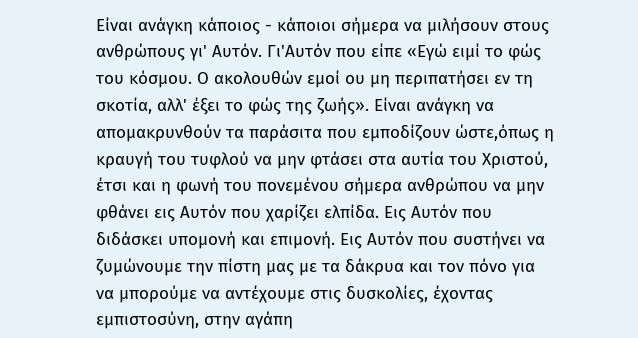Είναι ανάγκη κάποιος - κάποιοι σήμερα να μιλήσουν στους ανθρώπους γι' Αυτόν. Γι'Αυτόν που είπε «Εγώ ειμί το φώς του κόσμου. Ο ακολουθών εμοί ου μη περιπατήσει εν τη σκοτία, αλλ' έξει το φώς της ζωής». Είναι ανάγκη να απομακρυνθούν τα παράσιτα που εμποδίζουν ώστε,όπως η κραυγή του τυφλού να μην φτάσει στα αυτία του Χριστού, έτσι και η φωνή του πονεμένου σήμερα ανθρώπου να μην φθάνει εις Αυτόν που χαρίζει ελπίδα. Εις Αυτόν που διδάσκει υπομονή και επιμονή. Εις Αυτόν που συστήνει να ζυμώνουμε την πίστη μας με τα δάκρυα και τον πόνο για να μπορούμε να αντέχουμε στις δυσκολίες, έχοντας εμπιστοσύνη, στην αγάπη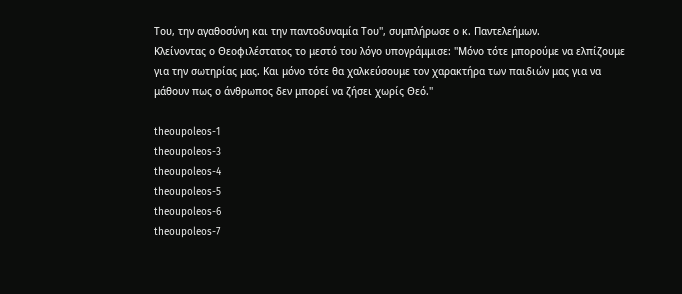Του, την αγαθοσύνη και την παντοδυναμία Του'', συμπλήρωσε ο κ. Παντελεήμων.
Κλείνοντας ο Θεοφιλέστατος το μεστό του λόγο υπογράμμισε: ''Μόνο τότε μπορούμε να ελπίζουμε για την σωτηρίας μας. Και μόνο τότε θα χαλκεύσουμε τον χαρακτήρα των παιδιών μας για να μάθουν πως ο άνθρωπος δεν μπορεί να ζήσει χωρίς Θεό.''

theoupoleos-1
theoupoleos-3
theoupoleos-4
theoupoleos-5
theoupoleos-6
theoupoleos-7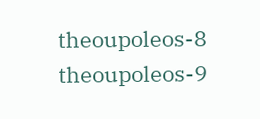theoupoleos-8
theoupoleos-9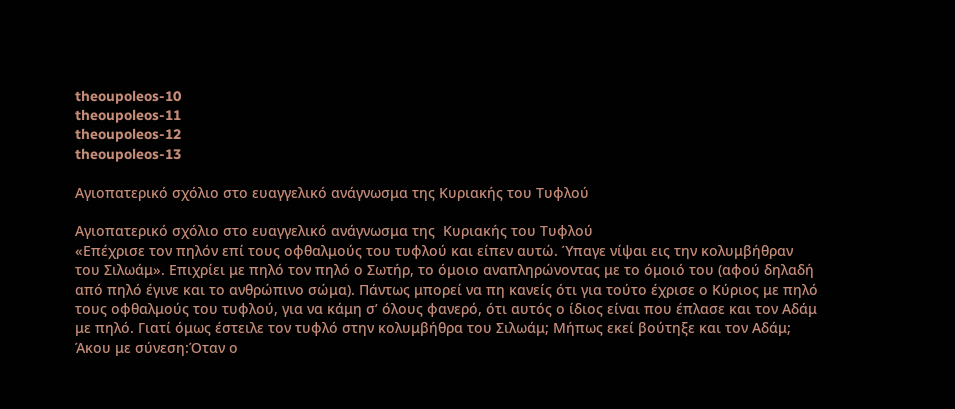theoupoleos-10
theoupoleos-11
theoupoleos-12
theoupoleos-13

Αγιοπατερικό σχόλιο στο ευαγγελικό ανάγνωσμα της Κυριακής του Τυφλού

Αγιοπατερικό σχόλιο στο ευαγγελικό ανάγνωσμα της  Κυριακής του Τυφλού
«Επέχρισε τον πηλόν επί τους οφθαλμούς του τυφλού και είπεν αυτώ. Ύπαγε νίψαι εις την κολυμβήθραν του Σιλωάμ». Επιχρίει με πηλό τον πηλό ο Σωτήρ, το όμοιο αναπληρώνοντας με το όμοιό του (αφού δηλαδή από πηλό έγινε και το ανθρώπινο σώμα). Πάντως μπορεί να πη κανείς ότι για τούτο έχρισε ο Κύριος με πηλό τους οφθαλμούς του τυφλού, για να κάμη σ’ όλους φανερό, ότι αυτός ο ίδιος είναι που έπλασε και τον Αδάμ με πηλό. Γιατί όμως έστειλε τον τυφλό στην κολυμβήθρα του Σιλωάμ; Μήπως εκεί βούτηξε και τον Αδάμ; Άκου με σύνεση:Όταν ο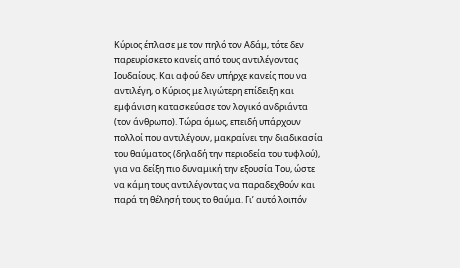Κύριος έπλασε με τον πηλό τον Αδάμ, τότε δεν παρευρίσκετο κανείς από τους αντιλέγοντας Ιουδαίους. Και αφού δεν υπήρχε κανείς που να αντιλέγη, ο Κύριος με λιγώτερη επίδειξη και εμφάνιση κατασκεύασε τον λογικό ανδριάντα (τον άνθρωπο). Τώρα όμως, επειδή υπάρχουν πολλοί που αντιλέγουν, μακραίνει την διαδικασία του θαύματος (δηλαδή την περιοδεία του τυφλού), για να δείξη πιο δυναμική την εξουσία Του, ώστε να κάμη τους αντιλέγοντας να παραδεχθούν και παρά τη θέλησή τους το θαύμα. Γι’ αυτό λοιπόν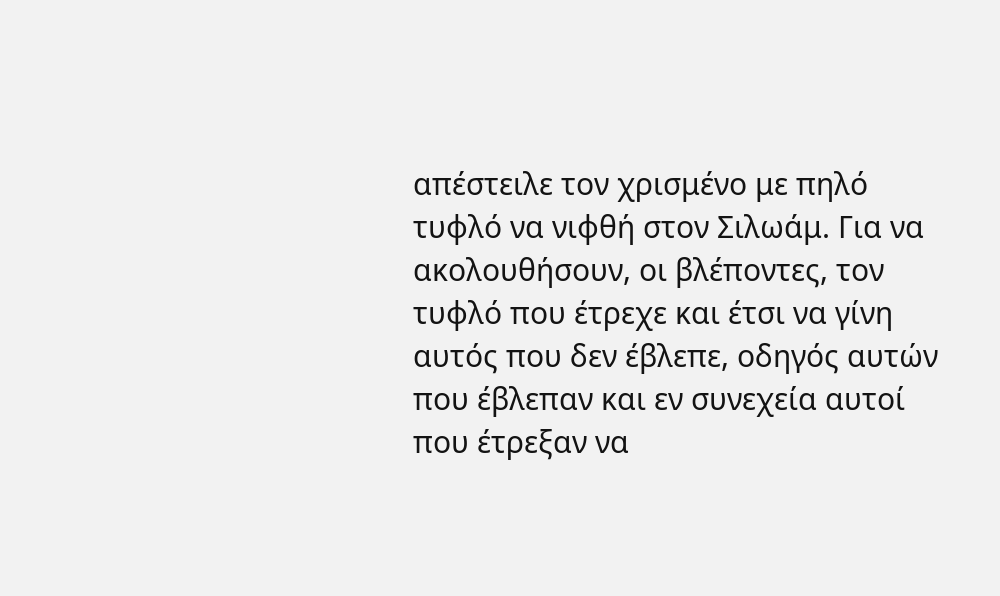απέστειλε τον χρισμένο με πηλό τυφλό να νιφθή στον Σιλωάμ. Για να ακολουθήσουν, οι βλέποντες, τον τυφλό που έτρεχε και έτσι να γίνη αυτός που δεν έβλεπε, οδηγός αυτών που έβλεπαν και εν συνεχεία αυτοί που έτρεξαν να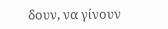δουν, να γίνουν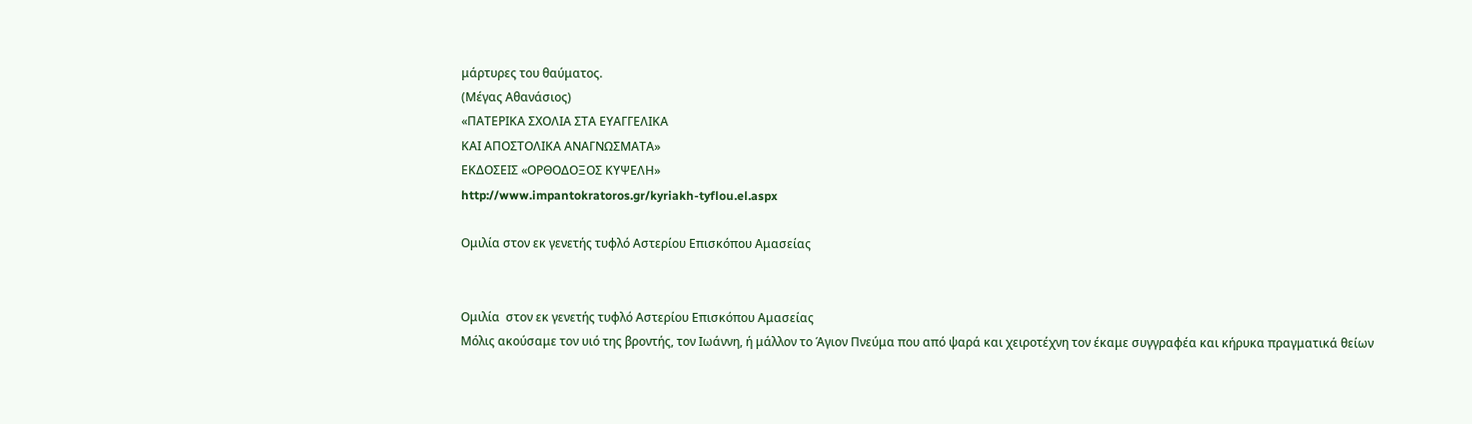μάρτυρες του θαύματος.
(Μέγας Αθανάσιος)
«ΠΑΤΕΡΙΚΑ ΣΧΟΛΙΑ ΣΤΑ ΕΥΑΓΓΕΛΙΚΑ
ΚΑΙ ΑΠΟΣΤΟΛΙΚΑ ΑΝΑΓΝΩΣΜΑΤΑ»
ΕΚΔΟΣΕΙΣ «ΟΡΘΟΔΟΞΟΣ ΚΥΨΕΛΗ»
http://www.impantokratoros.gr/kyriakh-tyflou.el.aspx

Ομιλία στον εκ γενετής τυφλό Αστερίου Επισκόπου Αμασείας


Ομιλία  στον εκ γενετής τυφλό Αστερίου Επισκόπου Αμασείας
Μόλις ακούσαμε τον υιό της βροντής, τον Ιωάννη, ή μάλλον το Άγιον Πνεύμα που από ψαρά και χειροτέχνη τον έκαμε συγγραφέα και κήρυκα πραγματικά θείων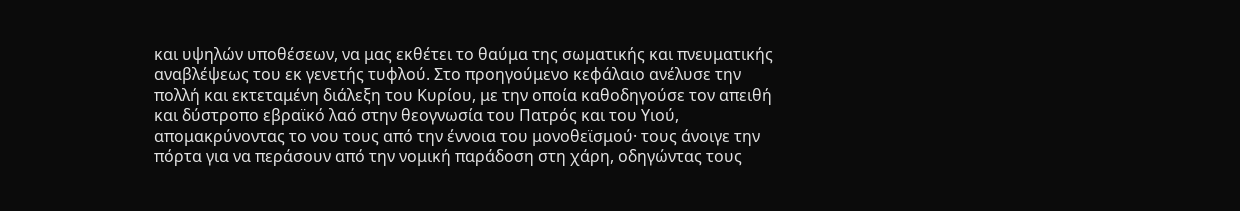και υψηλών υποθέσεων, να μας εκθέτει το θαύμα της σωματικής και πνευματικής αναβλέψεως του εκ γενετής τυφλού. Στο προηγούμενο κεφάλαιο ανέλυσε την πολλή και εκτεταμένη διάλεξη του Κυρίου, με την οποία καθοδηγούσε τον απειθή και δύστροπο εβραϊκό λαό στην θεογνωσία του Πατρός και του Υιού, απομακρύνοντας το νου τους από την έννοια του μονοθεϊσμού· τους άνοιγε την πόρτα για να περάσουν από την νομική παράδοση στη χάρη, οδηγώντας τους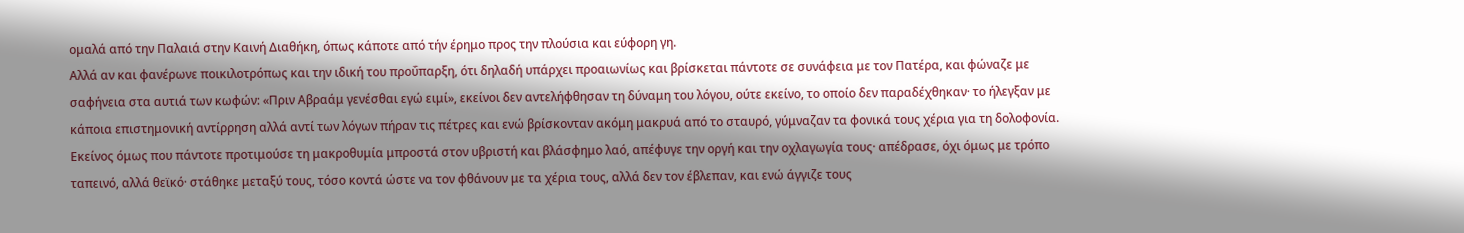ομαλά από την Παλαιά στην Καινή Διαθήκη, όπως κάποτε από τήν έρημο προς την πλούσια και εύφορη γη.
Αλλά αν και φανέρωνε ποικιλοτρόπως και την ιδική του προΰπαρξη, ότι δηλαδή υπάρχει προαιωνίως και βρίσκεται πάντοτε σε συνάφεια με τον Πατέρα, και φώναζε με σαφήνεια στα αυτιά των κωφών: «Πριν Αβραάμ γενέσθαι εγώ ειμί», εκείνοι δεν αντελήφθησαν τη δύναμη του λόγου, ούτε εκείνο, το οποίο δεν παραδέχθηκαν· το ήλεγξαν με κάποια επιστημονική αντίρρηση αλλά αντί των λόγων πήραν τις πέτρες και ενώ βρίσκονταν ακόμη μακρυά από το σταυρό, γύμναζαν τα φονικά τους χέρια για τη δολοφονία. Εκείνος όμως που πάντοτε προτιμούσε τη μακροθυμία μπροστά στον υβριστή και βλάσφημο λαό, απέφυγε την οργή και την οχλαγωγία τους· απέδρασε, όχι όμως με τρόπο ταπεινό, αλλά θεϊκό· στάθηκε μεταξύ τους, τόσο κοντά ώστε να τον φθάνουν με τα χέρια τους, αλλά δεν τον έβλεπαν, και ενώ άγγιζε τους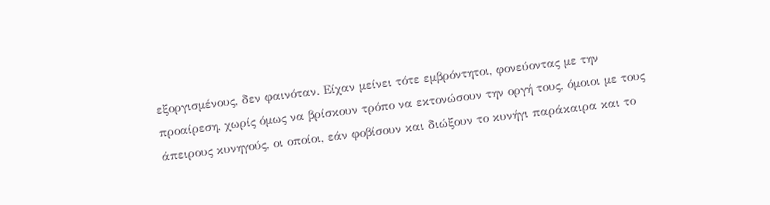εξοργισμένους, δεν φαινόταν. Είχαν μείνει τότε εμβρόντητοι, φονεύοντας με την προαίρεση, χωρίς όμως να βρίσκουν τρόπο να εκτονώσουν την οργή τους, όμοιοι με τους άπειρους κυνηγούς, οι οποίοι, εάν φοβίσουν και διώξουν το κυνήγι παράκαιρα και το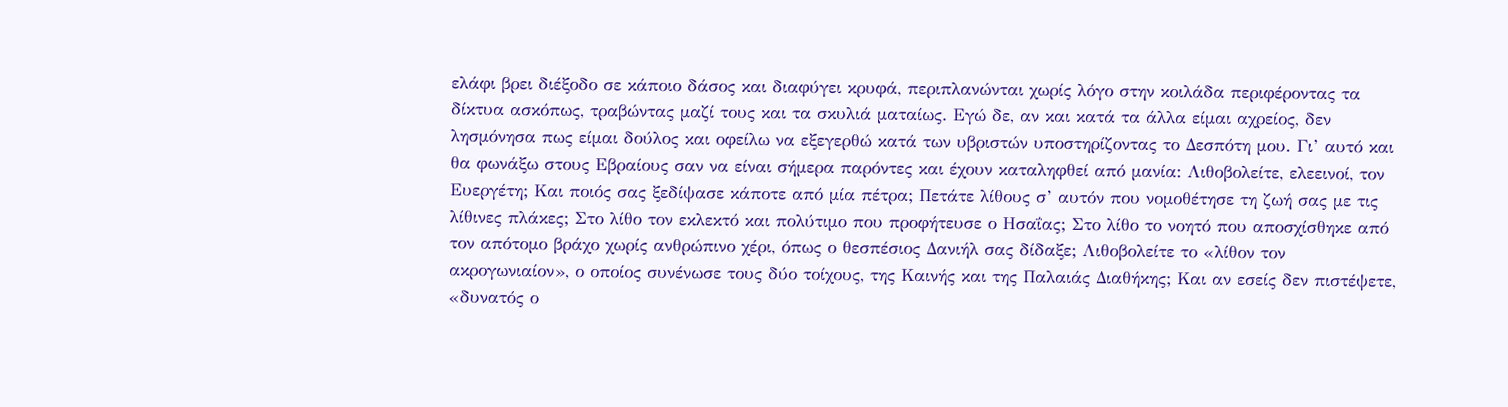ελάφι βρει διέξοδο σε κάποιο δάσος και διαφύγει κρυφά, περιπλανώνται χωρίς λόγο στην κοιλάδα περιφέροντας τα δίκτυα ασκόπως, τραβώντας μαζί τους και τα σκυλιά ματαίως. Εγώ δε, αν και κατά τα άλλα είμαι αχρείος, δεν λησμόνησα πως είμαι δούλος και οφείλω να εξεγερθώ κατά των υβριστών υποστηρίζοντας το Δεσπότη μου. Γι’ αυτό και θα φωνάξω στους Εβραίους σαν να είναι σήμερα παρόντες και έχουν καταληφθεί από μανία: Λιθοβολείτε, ελεεινοί, τον Ευεργέτη; Και ποιός σας ξεδίψασε κάποτε από μία πέτρα; Πετάτε λίθους σ’ αυτόν που νομοθέτησε τη ζωή σας με τις λίθινες πλάκες; Στο λίθο τον εκλεκτό και πολύτιμο που προφήτευσε ο Ησαΐας; Στο λίθο το νοητό που αποσχίσθηκε από τον απότομο βράχο χωρίς ανθρώπινο χέρι, όπως ο θεσπέσιος Δανιήλ σας δίδαξε; Λιθοβολείτε το «λίθον τον ακρογωνιαίον», ο οποίος συνένωσε τους δύο τοίχους, της Καινής και της Παλαιάς Διαθήκης; Και αν εσείς δεν πιστέψετε, «δυνατός ο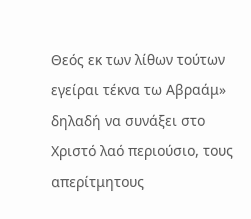Θεός εκ των λίθων τούτων εγείραι τέκνα τω Αβραάμ» δηλαδή να συνάξει στο Χριστό λαό περιούσιο, τους απερίτμητους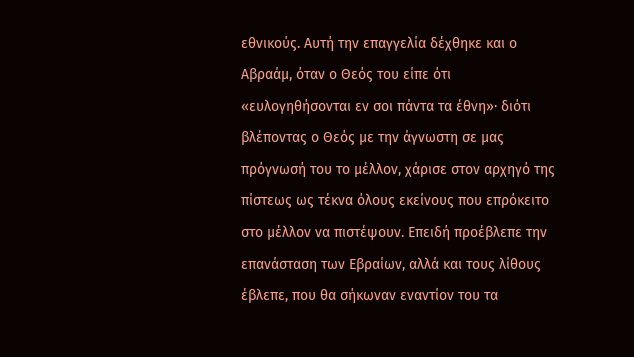εθνικούς. Αυτή την επαγγελία δέχθηκε και ο Αβραάμ, όταν ο Θεός του είπε ότι «ευλογηθήσονται εν σοι πάντα τα έθνη»· διότι βλέποντας ο Θεός με την άγνωστη σε μας πρόγνωσή του το μέλλον, χάρισε στον αρχηγό της πίστεως ως τέκνα όλους εκείνους που επρόκειτο στο μέλλον να πιστέψουν. Επειδή προέβλεπε την επανάσταση των Εβραίων, αλλά και τους λίθους έβλεπε, που θα σήκωναν εναντίον του τα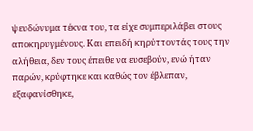ψευδώνυμα τέκνα του, τα είχε συμπεριλάβει στους αποκηρυγμένους. Και επειδή κηρύττοντάς τους την αλήθεια, δεν τους έπειθε να ευσεβούν, ενώ ήταν παρών, κρύφτηκε και καθώς τον έβλεπαν, εξαφανίσθηκε,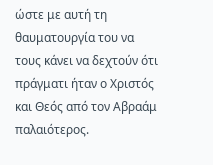ώστε με αυτή τη θαυματουργία του να τους κάνει να δεχτούν ότι πράγματι ήταν ο Χριστός και Θεός από τον Αβραάμ παλαιότερος.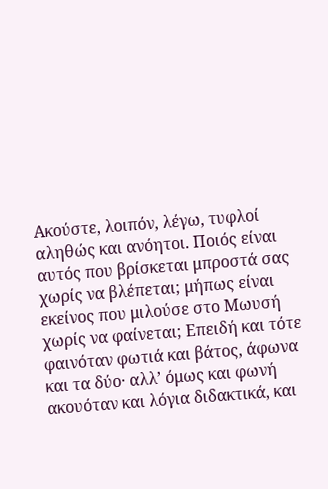Ακούστε, λοιπόν, λέγω, τυφλοί αληθώς και ανόητοι. Ποιός είναι αυτός που βρίσκεται μπροστά σας χωρίς να βλέπεται; μήπως είναι εκείνος που μιλούσε στο Μωυσή χωρίς να φαίνεται; Επειδή και τότε φαινόταν φωτιά και βάτος, άφωνα και τα δύο· αλλ’ όμως και φωνή ακουόταν και λόγια διδακτικά, και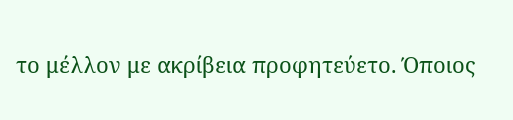το μέλλον με ακρίβεια προφητεύετο. Όποιος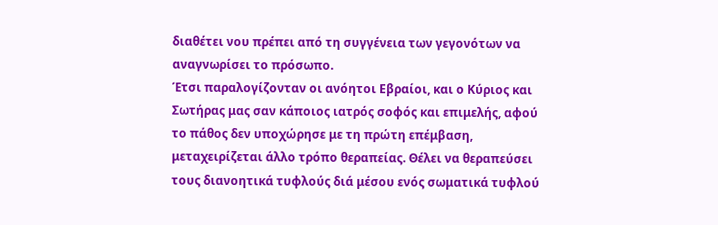διαθέτει νου πρέπει από τη συγγένεια των γεγονότων να αναγνωρίσει το πρόσωπο.
Έτσι παραλογίζονταν οι ανόητοι Εβραίοι, και ο Κύριος και Σωτήρας μας σαν κάποιος ιατρός σοφός και επιμελής, αφού το πάθος δεν υποχώρησε με τη πρώτη επέμβαση, μεταχειρίζεται άλλο τρόπο θεραπείας. Θέλει να θεραπεύσει τους διανοητικά τυφλούς διά μέσου ενός σωματικά τυφλού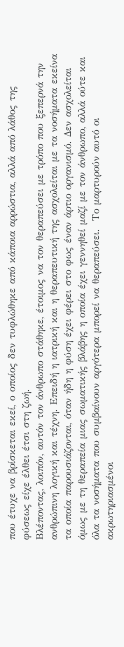που έτυχε να βρίσκεται εκεί, ο οποίος δεν τυφλώθηκε από κάποια αρρώστια, αλλά από λάθος της φύσεως είχε έλθει έτσι στη ζωή.
Βλέποντας, λοιπόν, αυτόν τον άνθρωπο στάθηκε, έτοιμος να τον θεραπεύσει με τρόπο που ξεπερνά την ανθρώπινη λογική και τέχνη. Επειδή η ιατρική και η θεραπευτική της ασχολείται με τα νοσήματα εκείνα τα οποία παρουσιάζονται, όταν ήδη η φύση έχει φέρει στο φως έναν άρτιο οργανισμό. Δεν ασχολείται όμως με τη θεραπεία μιας σωματικής βλάβης η οποία έχει γεννηθεί μαζί με τον άνθρωπο, αλλά ούτε και όλα τα νοσήματα που συμβαίνουν αργότερα μπορεί να θεραπεύσει.  Το μαρτυρούν αυτό οι ακρωτηριασμένοι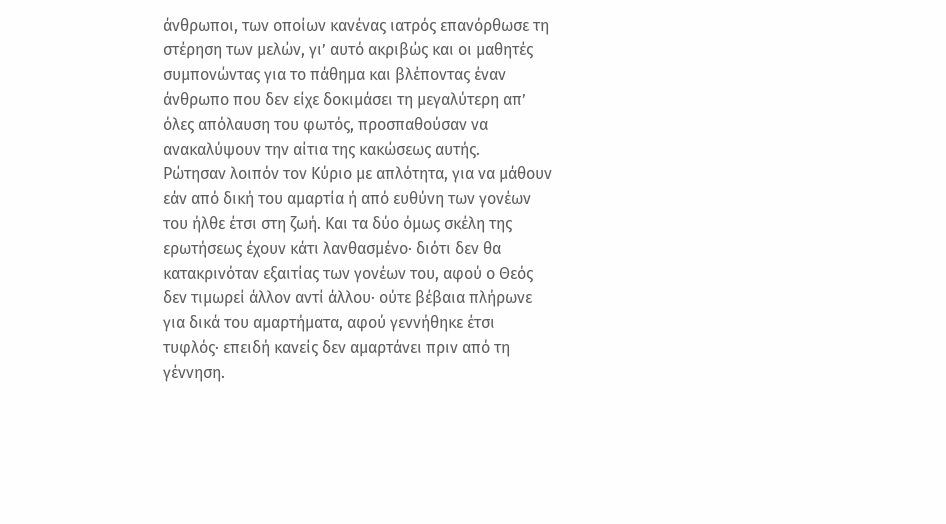άνθρωποι, των οποίων κανένας ιατρός επανόρθωσε τη στέρηση των μελών, γι’ αυτό ακριβώς και οι μαθητές συμπονώντας για το πάθημα και βλέποντας έναν άνθρωπο που δεν είχε δοκιμάσει τη μεγαλύτερη απ’ όλες απόλαυση του φωτός, προσπαθούσαν να ανακαλύψουν την αίτια της κακώσεως αυτής.
Ρώτησαν λοιπόν τον Κύριο με απλότητα, για να μάθουν εάν από δική του αμαρτία ή από ευθύνη των γονέων του ήλθε έτσι στη ζωή. Και τα δύο όμως σκέλη της ερωτήσεως έχουν κάτι λανθασμένο· διότι δεν θα κατακρινόταν εξαιτίας των γονέων του, αφού ο Θεός δεν τιμωρεί άλλον αντί άλλου· ούτε βέβαια πλήρωνε για δικά του αμαρτήματα, αφού γεννήθηκε έτσι τυφλός· επειδή κανείς δεν αμαρτάνει πριν από τη γέννηση.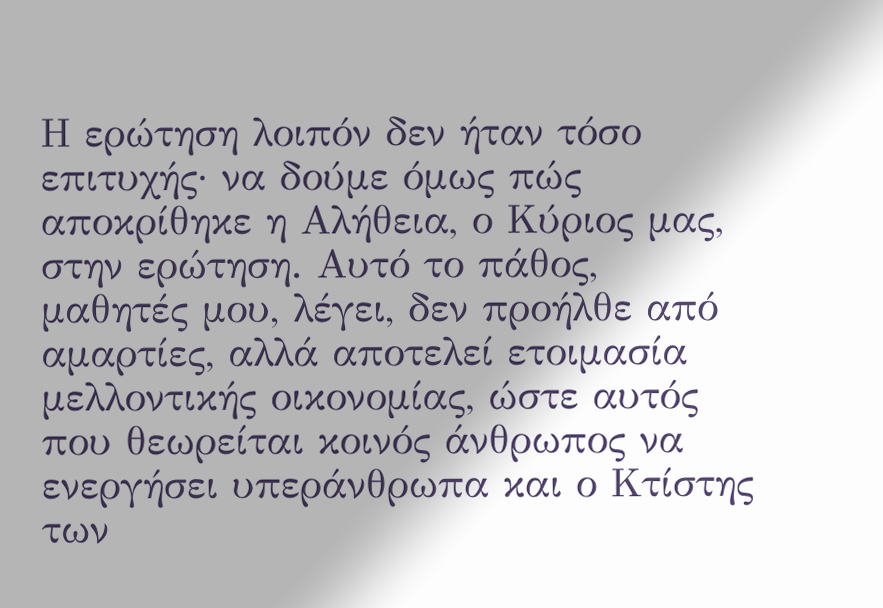Η ερώτηση λοιπόν δεν ήταν τόσο επιτυχής· να δούμε όμως πώς αποκρίθηκε η Αλήθεια, ο Κύριος μας, στην ερώτηση. Αυτό το πάθος, μαθητές μου, λέγει, δεν προήλθε από αμαρτίες, αλλά αποτελεί ετοιμασία μελλοντικής οικονομίας, ώστε αυτός που θεωρείται κοινός άνθρωπος να ενεργήσει υπεράνθρωπα και ο Κτίστης των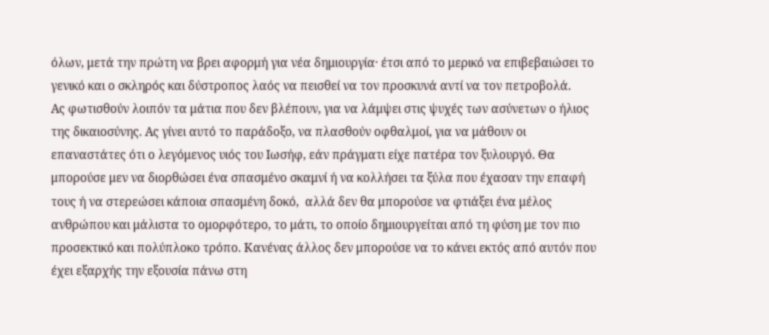όλων, μετά την πρώτη να βρει αφορμή για νέα δημιουργία· έτσι από το μερικό να επιβεβαιώσει το γενικό και ο σκληρός και δύστροπος λαός να πεισθεί να τον προσκυνά αντί να τον πετροβολά.
Ας φωτισθούν λοιπόν τα μάτια που δεν βλέπουν, για να λάμψει στις ψυχές των ασύνετων ο ήλιος της δικαιοσύνης. Ας γίνει αυτό το παράδοξο, να πλασθούν οφθαλμοί, για να μάθουν οι επαναστάτες ότι ο λεγόμενος υιός του Ιωσήφ, εάν πράγματι είχε πατέρα τον ξυλουργό. Θα μπορούσε μεν να διορθώσει ένα σπασμένο σκαμνί ή να κολλήσει τα ξύλα που έχασαν την επαφή τους ή να στερεώσει κάποια σπασμένη δοκό,  αλλά δεν θα μπορούσε να φτιάξει ένα μέλος ανθρώπου και μάλιστα το ομορφότερο, το μάτι, το οποίο δημιουργείται από τη φύση με τον πιο προσεκτικό και πολύπλοκο τρόπο. Κανένας άλλος δεν μπορούσε να το κάνει εκτός από αυτόν που έχει εξαρχής την εξουσία πάνω στη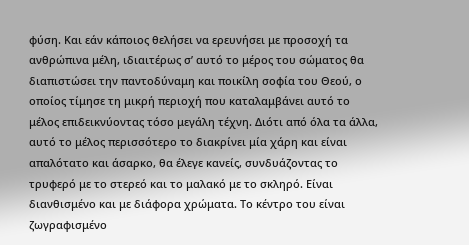φύση. Και εάν κάποιος θελήσει να ερευνήσει με προσοχή τα ανθρώπινα μέλη, ιδιαιτέρως σ’ αυτό το μέρος του σώματος θα διαπιστώσει την παντοδύναμη και ποικίλη σοφία του Θεού, ο οποίος τίμησε τη μικρή περιοχή που καταλαμβάνει αυτό το μέλος επιδεικνύοντας τόσο μεγάλη τέχνη. Διότι από όλα τα άλλα, αυτό το μέλος περισσότερο το διακρίνει μία χάρη και είναι απαλότατο και άσαρκο, θα έλεγε κανείς, συνδυάζοντας το τρυφερό με το στερεό και το μαλακό με το σκληρό. Είναι διανθισμένο και με διάφορα χρώματα. Το κέντρο του είναι ζωγραφισμένο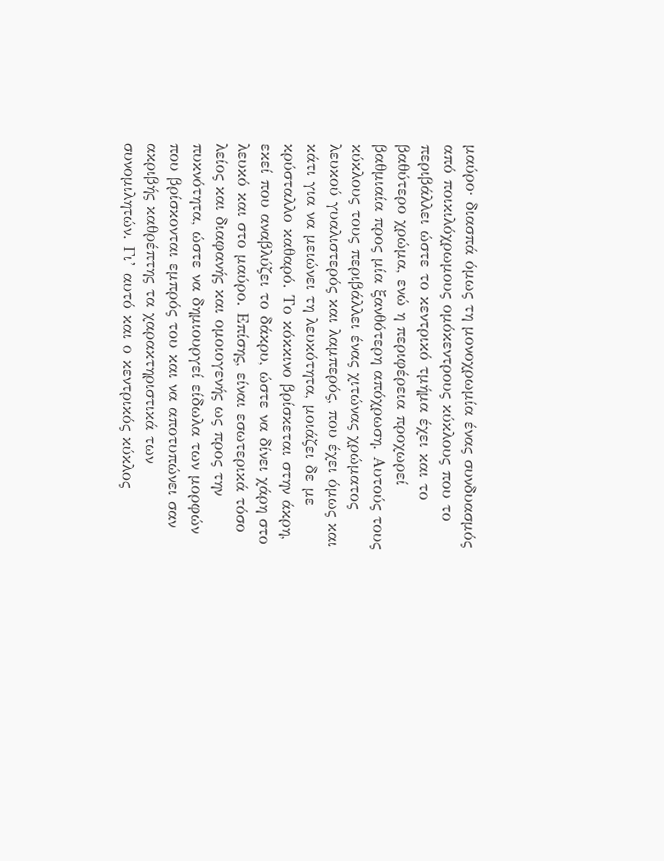μαύρο· διασπά όμως τη μονοχρωμία ένας συνδυασμός από ποικιλόχρωμους ομόκεντρους κύκλους που το περιβάλλει ώστε το κεντρικό τμήμα έχει και το βαθύτερο χρώμα, ενώ η περιφέρεια προχωρεί βαθμιαία προς μία ξανθότερη απόχρωση. Αυτούς τους κύκλους τους περιβάλλει ένας χιτώνας χρώματος λευκού γυαλιστερός και λαμπερός, που έχει όμως και κάτι για να μειώνει τη λευκότητα, μοιάζει δε με κρύσταλλο καθαρό. Το κόκκινο βρίσκεται στην άκρη, εκεί που αναβλύζει το δάκρυ, ώστε να δίνει χάρη στο λευκό και στο μαύρο. Επίσης, είναι εσωτερικά τόσο λείος και διαφανής και ομοιογενής ως προς την πυκνότητα, ώστε να δημιουργεί είδωλα των μορφών που βρίσκονται εμπρός του και να αποτυπώνει σαν ακριβής καθρέπτης τα χαρακτηριστικά των συνομιλητών. Γι’ αυτό και ο κεντρικός κύκλος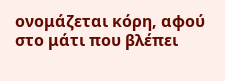ονομάζεται κόρη, αφού στο μάτι που βλέπει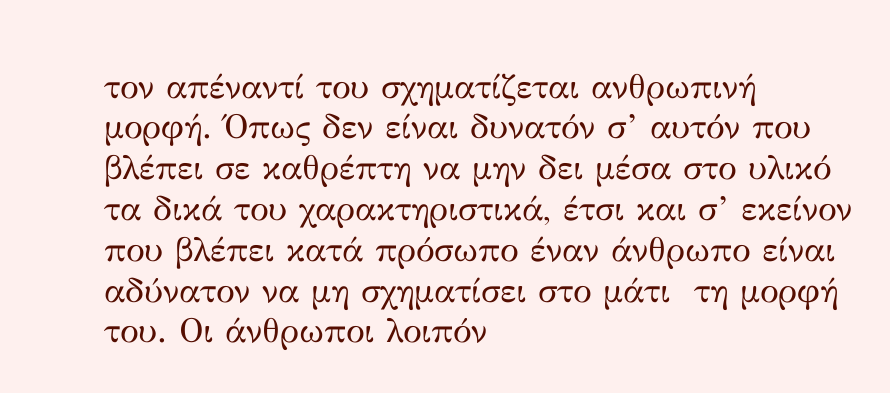τον απέναντί του σχηματίζεται ανθρωπινή μορφή. Όπως δεν είναι δυνατόν σ’ αυτόν που βλέπει σε καθρέπτη να μην δει μέσα στο υλικό τα δικά του χαρακτηριστικά, έτσι και σ’ εκείνον που βλέπει κατά πρόσωπο έναν άνθρωπο είναι αδύνατον να μη σχηματίσει στο μάτι  τη μορφή του. Οι άνθρωποι λοιπόν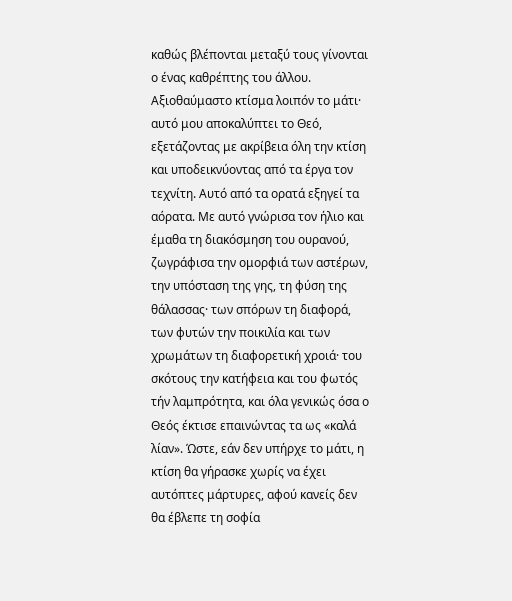καθώς βλέπονται μεταξύ τους γίνονται ο ένας καθρέπτης του άλλου.
Αξιοθαύμαστο κτίσμα λοιπόν το μάτι· αυτό μου αποκαλύπτει το Θεό, εξετάζοντας με ακρίβεια όλη την κτίση και υποδεικνύοντας από τα έργα τον τεχνίτη. Αυτό από τα ορατά εξηγεί τα αόρατα. Με αυτό γνώρισα τον ήλιο και έμαθα τη διακόσμηση του ουρανού, ζωγράφισα την ομορφιά των αστέρων, την υπόσταση της γης, τη φύση της θάλασσας· των σπόρων τη διαφορά, των φυτών την ποικιλία και των χρωμάτων τη διαφορετική χροιά· του σκότους την κατήφεια και του φωτός τήν λαμπρότητα, και όλα γενικώς όσα ο Θεός έκτισε επαινώντας τα ως «καλά λίαν». Ώστε, εάν δεν υπήρχε το μάτι, η κτίση θα γήρασκε χωρίς να έχει αυτόπτες μάρτυρες, αφού κανείς δεν θα έβλεπε τη σοφία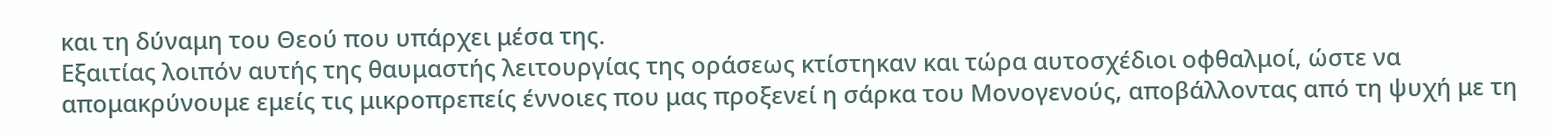και τη δύναμη του Θεού που υπάρχει μέσα της.
Εξαιτίας λοιπόν αυτής της θαυμαστής λειτουργίας της οράσεως κτίστηκαν και τώρα αυτοσχέδιοι οφθαλμοί, ώστε να απομακρύνουμε εμείς τις μικροπρεπείς έννοιες που μας προξενεί η σάρκα του Μονογενούς, αποβάλλοντας από τη ψυχή με τη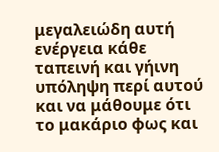μεγαλειώδη αυτή ενέργεια κάθε ταπεινή και γήινη υπόληψη περί αυτού και να μάθουμε ότι το μακάριο φως και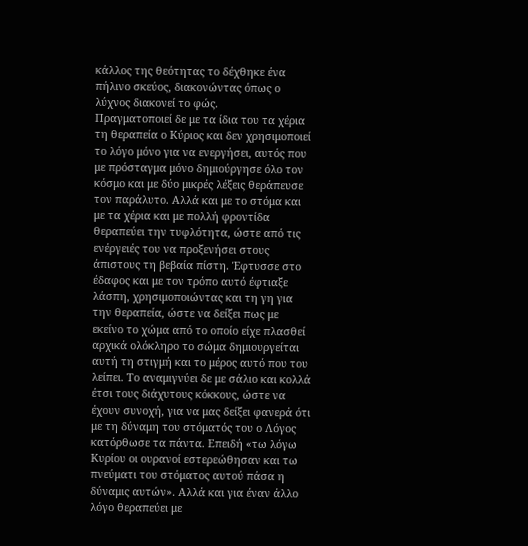κάλλος της θεότητας το δέχθηκε ένα πήλινο σκεύος, διακονώντας όπως ο λύχνος διακονεί το φώς.
Πραγματοποιεί δε με τα ίδια του τα χέρια τη θεραπεία ο Κύριος και δεν χρησιμοποιεί το λόγο μόνο για να ενεργήσει, αυτός που με πρόσταγμα μόνο δημιούργησε όλο τον κόσμο και με δύο μικρές λέξεις θεράπευσε τον παράλυτο. Αλλά και με το στόμα και με τα χέρια και με πολλή φροντίδα θεραπεύει την τυφλότητα, ώστε από τις ενέργειές του να προξενήσει στους άπιστους τη βεβαία πίστη. Έφτυσσε στο έδαφος και με τον τρόπο αυτό έφτιαξε λάσπη, χρησιμοποιώντας και τη γη για την θεραπεία, ώστε να δείξει πως με εκείνο το χώμα από το οποίο είχε πλασθεί αρχικά ολόκληρο το σώμα δημιουργείται αυτή τη στιγμή και το μέρος αυτό που του λείπει. Το αναμιγνύει δε με σάλιο και κολλά έτσι τους διάχυτους κόκκους, ώστε να έχουν συνοχή, για να μας δείξει φανερά ότι με τη δύναμη του στόματός του ο Λόγος κατόρθωσε τα πάντα. Επειδή «τω λόγω Κυρίου οι ουρανοί εστερεώθησαν και τω πνεύματι του στόματος αυτού πάσα η δύναμις αυτών». Αλλά και για έναν άλλο λόγο θεραπεύει με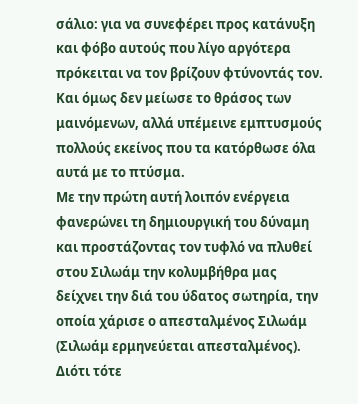σάλιο: για να συνεφέρει προς κατάνυξη και φόβο αυτούς που λίγο αργότερα πρόκειται να τον βρίζουν φτύνοντάς τον. Και όμως δεν μείωσε το θράσος των μαινόμενων, αλλά υπέμεινε εμπτυσμούς πολλούς εκείνος που τα κατόρθωσε όλα αυτά με το πτύσμα.
Με την πρώτη αυτή λοιπόν ενέργεια φανερώνει τη δημιουργική του δύναμη και προστάζοντας τον τυφλό να πλυθεί στου Σιλωάμ την κολυμβήθρα μας δείχνει την διά του ύδατος σωτηρία, την οποία χάρισε ο απεσταλμένος Σιλωάμ (Σιλωάμ ερμηνεύεται απεσταλμένος). Διότι τότε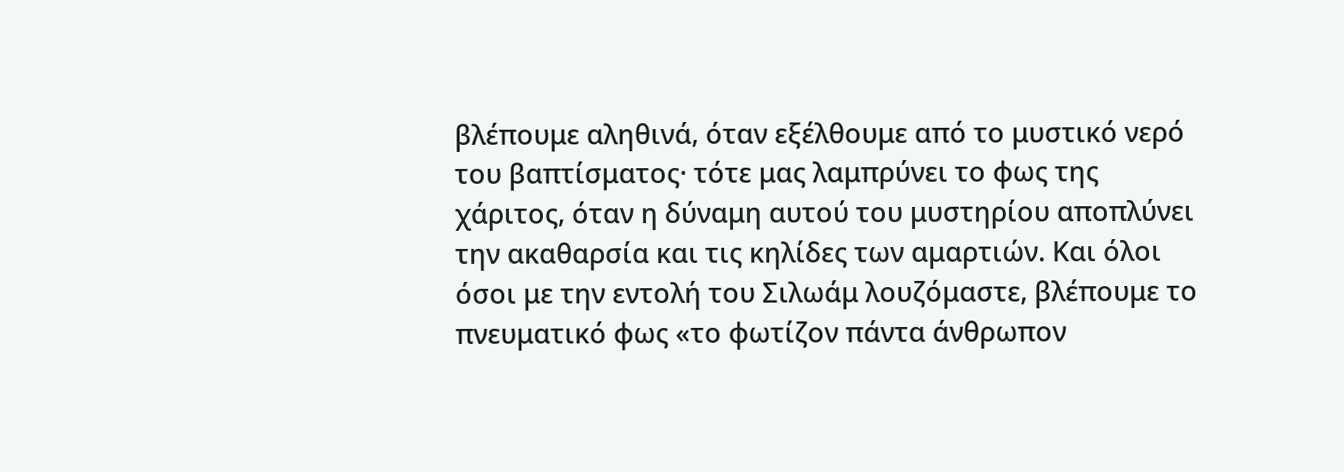βλέπουμε αληθινά, όταν εξέλθουμε από το μυστικό νερό του βαπτίσματος· τότε μας λαμπρύνει το φως της χάριτος, όταν η δύναμη αυτού του μυστηρίου αποπλύνει την ακαθαρσία και τις κηλίδες των αμαρτιών. Και όλοι όσοι με την εντολή του Σιλωάμ λουζόμαστε, βλέπουμε το πνευματικό φως «το φωτίζον πάντα άνθρωπον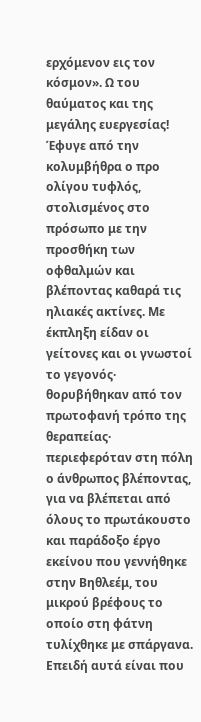ερχόμενον εις τον κόσμον». Ω του θαύματος και της μεγάλης ευεργεσίας! Έφυγε από την κολυμβήθρα ο προ ολίγου τυφλός, στολισμένος στο πρόσωπο με την προσθήκη των οφθαλμών και βλέποντας καθαρά τις ηλιακές ακτίνες. Με έκπληξη είδαν οι γείτονες και οι γνωστοί το γεγονός· θορυβήθηκαν από τον πρωτοφανή τρόπο της θεραπείας· περιεφερόταν στη πόλη ο άνθρωπος βλέποντας, για να βλέπεται από όλους το πρωτάκουστο και παράδοξο έργο εκείνου που γεννήθηκε στην Βηθλεέμ, του μικρού βρέφους το οποίο στη φάτνη τυλίχθηκε με σπάργανα. Επειδή αυτά είναι που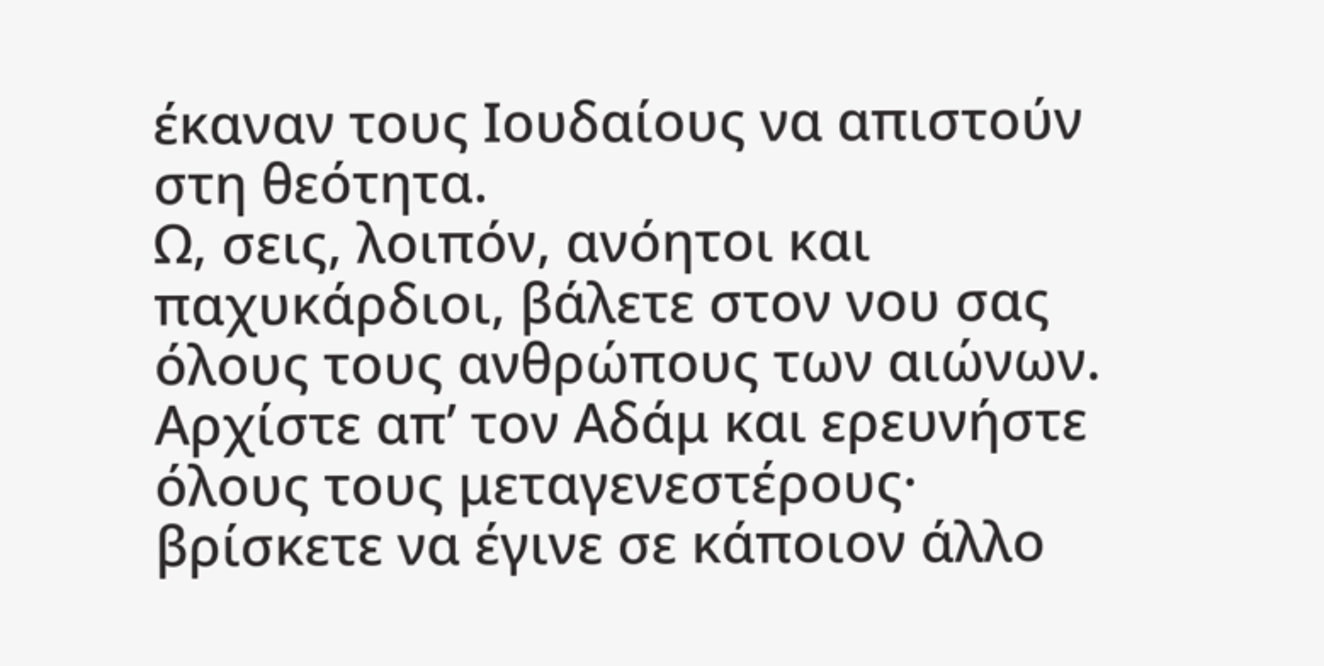έκαναν τους Ιουδαίους να απιστούν στη θεότητα.
Ω, σεις, λοιπόν, ανόητοι και παχυκάρδιοι, βάλετε στον νου σας όλους τους ανθρώπους των αιώνων. Αρχίστε απ’ τον Αδάμ και ερευνήστε όλους τους μεταγενεστέρους· βρίσκετε να έγινε σε κάποιον άλλο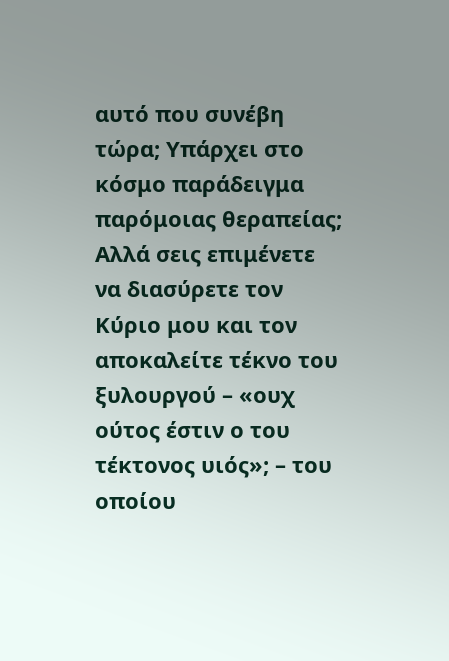αυτό που συνέβη τώρα; Υπάρχει στο κόσμο παράδειγμα παρόμοιας θεραπείας; Αλλά σεις επιμένετε να διασύρετε τον Κύριο μου και τον αποκαλείτε τέκνο του ξυλουργού – «ουχ ούτος έστιν ο του τέκτονος υιός»; – του οποίου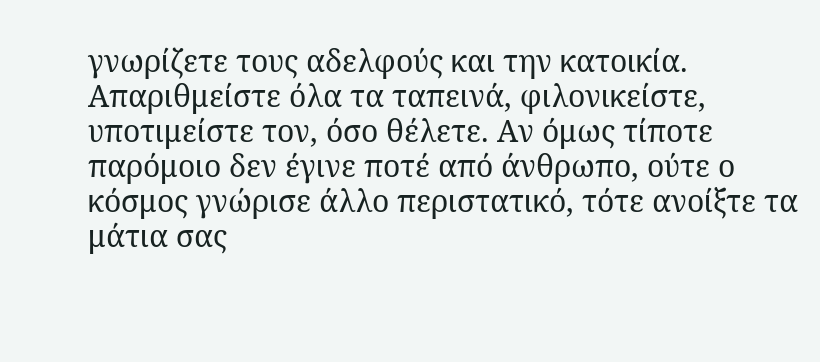γνωρίζετε τους αδελφούς και την κατοικία. Απαριθμείστε όλα τα ταπεινά, φιλονικείστε, υποτιμείστε τον, όσο θέλετε. Αν όμως τίποτε παρόμοιο δεν έγινε ποτέ από άνθρωπο, ούτε ο κόσμος γνώρισε άλλο περιστατικό, τότε ανοίξτε τα μάτια σας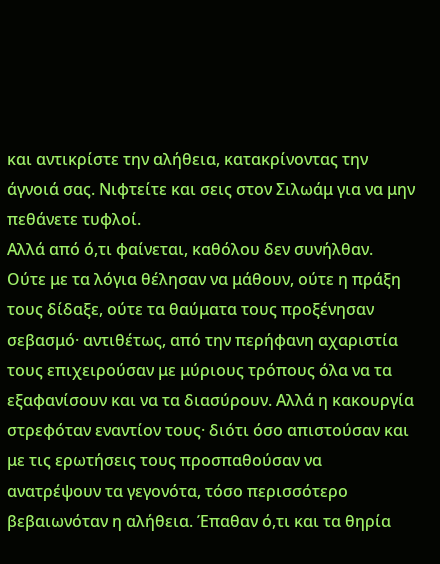και αντικρίστε την αλήθεια, κατακρίνοντας την άγνοιά σας. Νιφτείτε και σεις στον Σιλωάμ για να μην πεθάνετε τυφλοί.
Αλλά από ό,τι φαίνεται, καθόλου δεν συνήλθαν. Ούτε με τα λόγια θέλησαν να μάθουν, ούτε η πράξη τους δίδαξε, ούτε τα θαύματα τους προξένησαν σεβασμό· αντιθέτως, από την περήφανη αχαριστία τους επιχειρούσαν με μύριους τρόπους όλα να τα εξαφανίσουν και να τα διασύρουν. Αλλά η κακουργία στρεφόταν εναντίον τους· διότι όσο απιστούσαν και με τις ερωτήσεις τους προσπαθούσαν να ανατρέψουν τα γεγονότα, τόσο περισσότερο βεβαιωνόταν η αλήθεια. Έπαθαν ό,τι και τα θηρία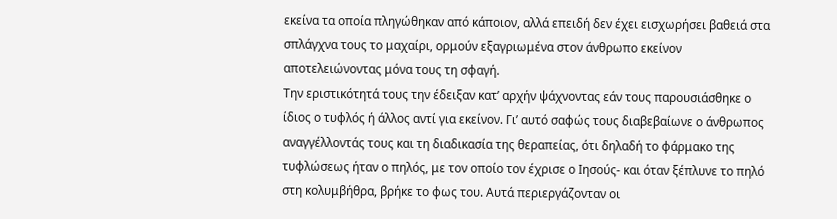εκείνα τα οποία πληγώθηκαν από κάποιον, αλλά επειδή δεν έχει εισχωρήσει βαθειά στα σπλάγχνα τους το μαχαίρι, ορμούν εξαγριωμένα στον άνθρωπο εκείνον αποτελειώνοντας μόνα τους τη σφαγή.
Την εριστικότητά τους την έδειξαν κατ’ αρχήν ψάχνοντας εάν τους παρουσιάσθηκε ο ίδιος ο τυφλός ή άλλος αντί για εκείνον. Γι’ αυτό σαφώς τους διαβεβαίωνε ο άνθρωπος αναγγέλλοντάς τους και τη διαδικασία της θεραπείας, ότι δηλαδή το φάρμακο της τυφλώσεως ήταν ο πηλός, με τον οποίο τον έχρισε ο Ιησούς- και όταν ξέπλυνε το πηλό στη κολυμβήθρα, βρήκε το φως του. Αυτά περιεργάζονταν οι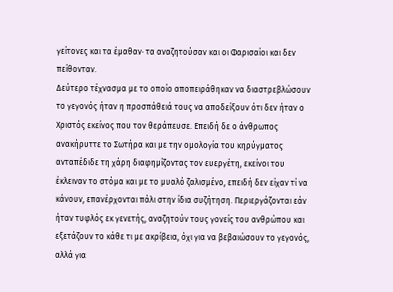γείτονες και τα έμαθαν· τα αναζητούσαν και οι Φαρισαίοι και δεν πείθονταν.
Δεύτερο τέχνασμα με το οποίο αποπειράθηκαν να διαστρεβλώσουν το γεγονός ήταν η προσπάθειά τους να αποδείξουν ότι δεν ήταν ο Χριστός εκείνος που τον θεράπευσε. Επειδή δε ο άνθρωπος ανακήρυττε το Σωτήρα και με την ομολογία του κηρύγματος ανταπέδιδε τη χάρη διαφημίζοντας τον ευεργέτη, εκείνοι του έκλειναν το στόμα και με το μυαλό ζαλισμένο, επειδή δεν είχαν τί να κάνουν, επανέρχονται πάλι στην ίδια συζήτηση. Περιεργάζονται εάν ήταν τυφλός εκ γενετής, αναζητούν τους γονείς του ανθρώπου και εξετάζουν το κάθε τι με ακρίβεια, όχι για να βεβαιώσουν το γεγονός, αλλά για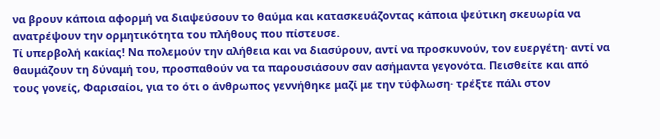να βρουν κάποια αφορμή να διαψεύσουν το θαύμα και κατασκευάζοντας κάποια ψεύτικη σκευωρία να ανατρέψουν την ορμητικότητα του πλήθους που πίστευσε.
Τί υπερβολή κακίας! Να πολεμούν την αλήθεια και να διασύρουν, αντί να προσκυνούν, τον ευεργέτη· αντί να θαυμάζουν τη δύναμή του, προσπαθούν να τα παρουσιάσουν σαν ασήμαντα γεγονότα. Πεισθείτε και από τους γονείς, Φαρισαίοι, για το ότι ο άνθρωπος γεννήθηκε μαζί με την τύφλωση· τρέξτε πάλι στον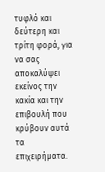τυφλό και δεύτερη και τρίτη φορά, για να σας αποκαλύψει εκείνος την κακία και την επιβουλή που κρύβουν αυτά τα επιχειρήματα.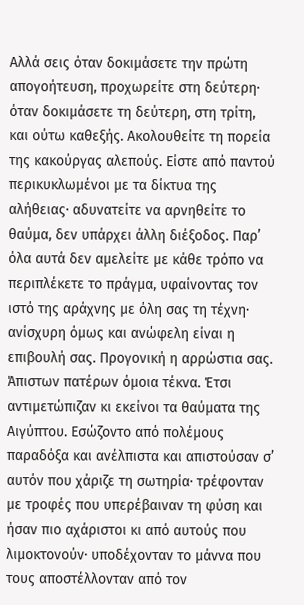Αλλά σεις όταν δοκιμάσετε την πρώτη απογοήτευση, προχωρείτε στη δεύτερη· όταν δοκιμάσετε τη δεύτερη, στη τρίτη, και ούτω καθεξής. Ακολουθείτε τη πορεία της κακούργας αλεπούς. Είστε από παντού περικυκλωμένοι με τα δίκτυα της αλήθειας· αδυνατείτε να αρνηθείτε το θαύμα, δεν υπάρχει άλλη διέξοδος. Παρ’ όλα αυτά δεν αμελείτε με κάθε τρόπο να περιπλέκετε το πράγμα, υφαίνοντας τον ιστό της αράχνης με όλη σας τη τέχνη· ανίσχυρη όμως και ανώφελη είναι η επιβουλή σας. Προγονική η αρρώστια σας. Άπιστων πατέρων όμοια τέκνα. Έτσι αντιμετώπιζαν κι εκείνοι τα θαύματα της Αιγύπτου. Εσώζοντο από πολέμους παραδόξα και ανέλπιστα και απιστούσαν σ’ αυτόν που χάριζε τη σωτηρία· τρέφονταν με τροφές που υπερέβαιναν τη φύση και ήσαν πιο αχάριστοι κι από αυτούς που λιμοκτονούν· υποδέχονταν το μάννα που τους αποστέλλονταν από τον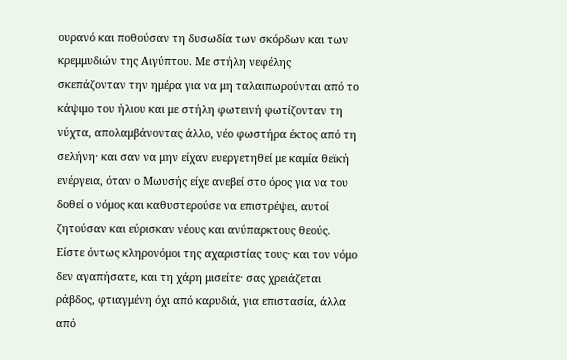ουρανό και ποθούσαν τη δυσωδία των σκόρδων και των κρεμμυδιών της Αιγύπτου. Με στήλη νεφέλης σκεπάζονταν την ημέρα για να μη ταλαιπωρούνται από το κάψιμο του ήλιου και με στήλη φωτεινή φωτίζονταν τη νύχτα, απολαμβάνοντας άλλο, νέο φωστήρα έκτος από τη σελήνη· και σαν να μην είχαν ευεργετηθεί με καμία θεϊκή ενέργεια, όταν ο Μωυσής είχε ανεβεί στο όρος για να του δοθεί ο νόμος και καθυστερούσε να επιστρέψει, αυτοί ζητούσαν και εύρισκαν νέους και ανύπαρκτους θεούς. Είστε όντως κληρονόμοι της αχαριστίας τους· και τον νόμο δεν αγαπήσατε, και τη χάρη μισείτε· σας χρειάζεται ράβδος, φτιαγμένη όχι από καρυδιά, για επιστασία, άλλα από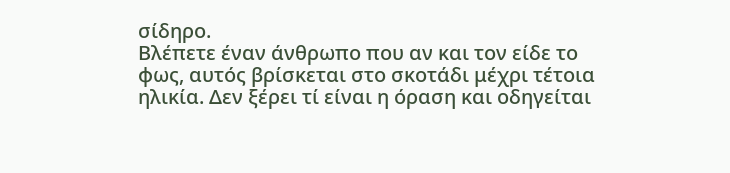σίδηρο.
Βλέπετε έναν άνθρωπο που αν και τον είδε το φως, αυτός βρίσκεται στο σκοτάδι μέχρι τέτοια ηλικία. Δεν ξέρει τί είναι η όραση και οδηγείται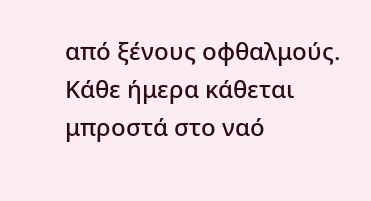από ξένους οφθαλμούς. Κάθε ήμερα κάθεται μπροστά στο ναό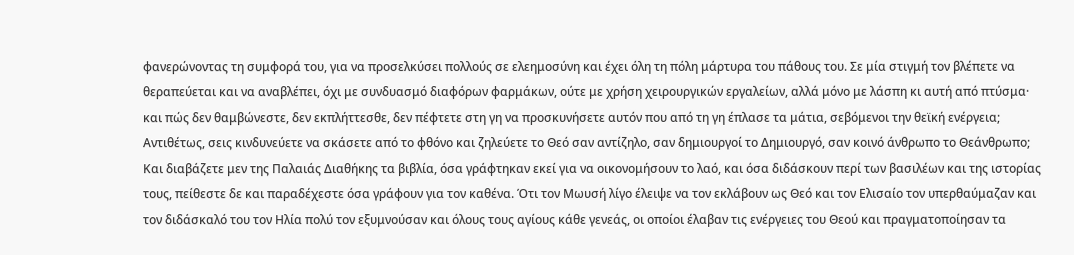φανερώνοντας τη συμφορά του, για να προσελκύσει πολλούς σε ελεημοσύνη και έχει όλη τη πόλη μάρτυρα του πάθους του. Σε μία στιγμή τον βλέπετε να θεραπεύεται και να αναβλέπει, όχι με συνδυασμό διαφόρων φαρμάκων, ούτε με χρήση χειρουργικών εργαλείων, αλλά μόνο με λάσπη κι αυτή από πτύσμα· και πώς δεν θαμβώνεστε, δεν εκπλήττεσθε, δεν πέφτετε στη γη να προσκυνήσετε αυτόν που από τη γη έπλασε τα μάτια, σεβόμενοι την θεϊκή ενέργεια; Αντιθέτως, σεις κινδυνεύετε να σκάσετε από το φθόνο και ζηλεύετε το Θεό σαν αντίζηλο, σαν δημιουργοί το Δημιουργό, σαν κοινό άνθρωπο το Θεάνθρωπο; Και διαβάζετε μεν της Παλαιάς Διαθήκης τα βιβλία, όσα γράφτηκαν εκεί για να οικονομήσουν το λαό, και όσα διδάσκουν περί των βασιλέων και της ιστορίας τους, πείθεστε δε και παραδέχεστε όσα γράφουν για τον καθένα. Ότι τον Μωυσή λίγο έλειψε να τον εκλάβουν ως Θεό και τον Ελισαίο τον υπερθαύμαζαν και τον διδάσκαλό του τον Ηλία πολύ τον εξυμνούσαν και όλους τους αγίους κάθε γενεάς, οι οποίοι έλαβαν τις ενέργειες του Θεού και πραγματοποίησαν τα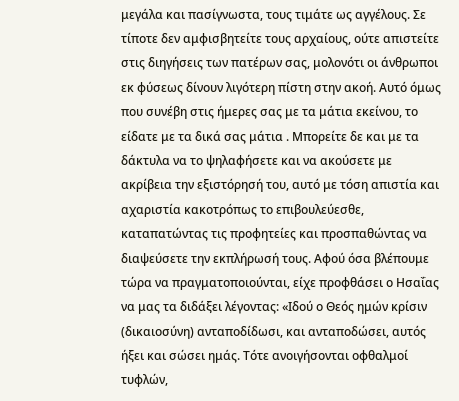μεγάλα και πασίγνωστα, τους τιμάτε ως αγγέλους. Σε τίποτε δεν αμφισβητείτε τους αρχαίους, ούτε απιστείτε στις διηγήσεις των πατέρων σας, μολονότι οι άνθρωποι εκ φύσεως δίνουν λιγότερη πίστη στην ακοή. Αυτό όμως που συνέβη στις ήμερες σας με τα μάτια εκείνου, το είδατε με τα δικά σας μάτια . Μπορείτε δε και με τα δάκτυλα να το ψηλαφήσετε και να ακούσετε με ακρίβεια την εξιστόρησή του, αυτό με τόση απιστία και αχαριστία κακοτρόπως το επιβουλεύεσθε, καταπατώντας τις προφητείες και προσπαθώντας να διαψεύσετε την εκπλήρωσή τους. Αφού όσα βλέπουμε τώρα να πραγματοποιούνται, είχε προφθάσει ο Ησαΐας να μας τα διδάξει λέγοντας: «Ιδού ο Θεός ημών κρίσιν (δικαιοσύνη) ανταποδίδωσι, και ανταποδώσει, αυτός ήξει και σώσει ημάς. Τότε ανοιγήσονται οφθαλμοί τυφλών,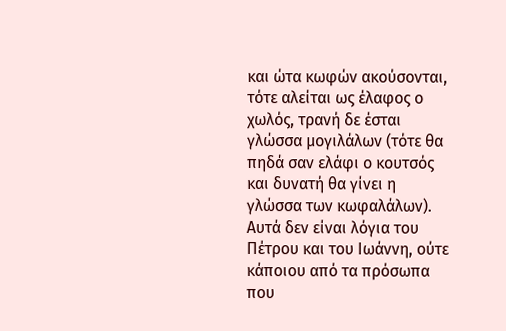και ώτα κωφών ακούσονται, τότε αλείται ως έλαφος ο χωλός, τρανή δε έσται γλώσσα μογιλάλων (τότε θα πηδά σαν ελάφι ο κουτσός και δυνατή θα γίνει η γλώσσα των κωφαλάλων). Αυτά δεν είναι λόγια του Πέτρου και του Ιωάννη, ούτε κάποιου από τα πρόσωπα που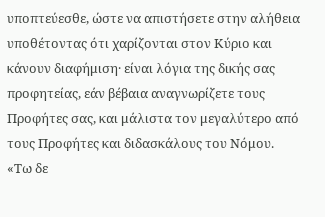υποπτεύεσθε, ώστε να απιστήσετε στην αλήθεια υποθέτοντας ότι χαρίζονται στον Κύριο και κάνουν διαφήμιση· είναι λόγια της δικής σας προφητείας, εάν βέβαια αναγνωρίζετε τους Προφήτες σας, και μάλιστα τον μεγαλύτερο από τους Προφήτες και διδασκάλους του Νόμου.
«Τω δε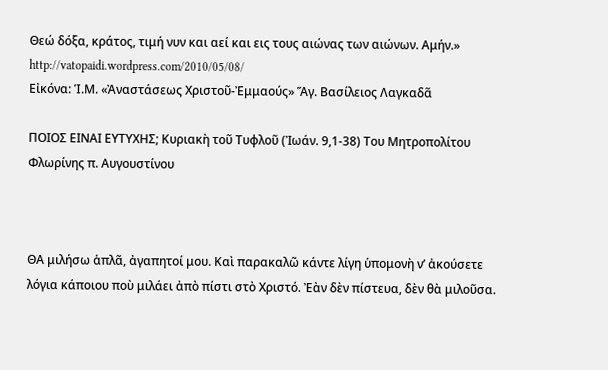Θεώ δόξα, κράτος, τιμή νυν και αεί και εις τους αιώνας των αιώνων. Αμήν.»
http://vatopaidi.wordpress.com/2010/05/08/
Εἰκόνα: Ἱ.Μ. «Ἀναστάσεως Χριστοῦ-Ἐμμαούς» Ἅγ. Βασίλειος Λαγκαδᾶ

ΠΟΙΟΣ ΕΙΝΑΙ ΕΥΤΥΧΗΣ; Κυριακὴ τοῦ Τυφλοῦ (Ἰωάν. 9,1-38) Toυ Μητροπολίτου Φλωρίνης π. Αυγουστίνου



ΘΑ μιλήσω ἁπλᾶ, ἀγαπητοί μου. Καὶ παρακαλῶ κάντε λίγη ὑπομονὴ ν’ ἀκούσετε λόγια κάποιου ποὺ μιλάει ἀπὸ πίστι στὸ Χριστό. Ἐὰν δὲν πίστευα, δὲν θὰ μιλοῦσα.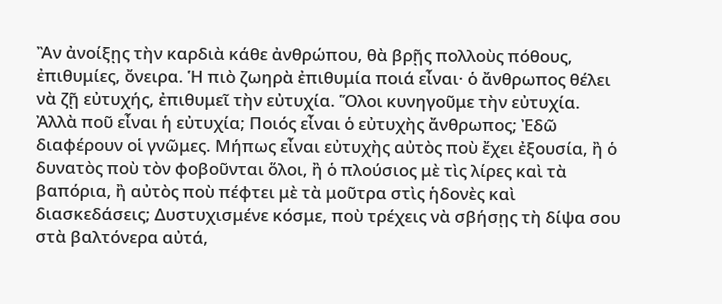Ἂν ἀνοίξῃς τὴν καρδιὰ κάθε ἀνθρώπου, θὰ βρῇς πολλοὺς πόθους, ἐπιθυμίες, ὄνειρα. Ἡ πιὸ ζωηρὰ ἐπιθυμία ποιά εἶναι· ὁ ἄνθρωπος θέλει νὰ ζῇ εὐτυχής, ἐπιθυμεῖ τὴν εὐτυχία. Ὅλοι κυνηγοῦμε τὴν εὐτυχία. Ἀλλὰ ποῦ εἶναι ἡ εὐτυχία; Ποιός εἶναι ὁ εὐτυχὴς ἄνθρωπος; Ἐδῶ διαφέρουν οἱ γνῶμες. Μήπως εἶναι εὐτυχὴς αὐτὸς ποὺ ἔχει ἐξουσία, ἢ ὁ δυνατὸς ποὺ τὸν φοβοῦνται ὅλοι, ἢ ὁ πλούσιος μὲ τὶς λίρες καὶ τὰ βαπόρια, ἢ αὐτὸς ποὺ πέφτει μὲ τὰ μοῦτρα στὶς ἡδονὲς καὶ διασκεδάσεις; Δυστυχισμένε κόσμε, ποὺ τρέχεις νὰ σβήσῃς τὴ δίψα σου στὰ βαλτόνερα αὐτά,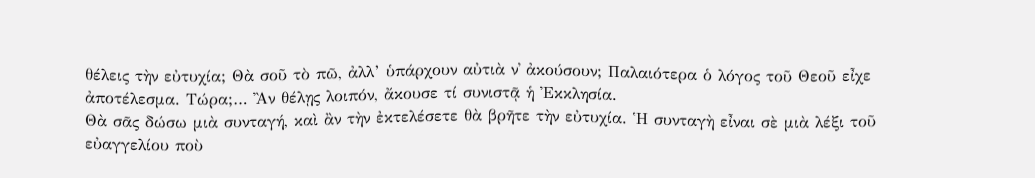θέλεις τὴν εὐτυχία; Θὰ σοῦ τὸ πῶ, ἀλλ’ ὑπάρχουν αὐτιὰ ν᾿ ἀκούσουν; Παλαιότερα ὁ λόγος τοῦ Θεοῦ εἶχε ἀποτέλεσμα. Τώρα;… Ἂν θέλῃς λοιπόν, ἄκουσε τί συνιστᾷ ἡ Ἐκκλησία.
Θὰ σᾶς δώσω μιὰ συνταγή, καὶ ἂν τὴν ἐκτελέσετε θὰ βρῆτε τὴν εὐτυχία. Ἡ συνταγὴ εἶναι σὲ μιὰ λέξι τοῦ εὐαγγελίου ποὺ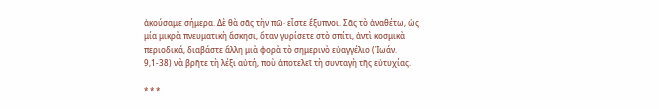ἀκούσαμε σήμερα. Δὲ θὰ σᾶς τὴν πῶ· εἶστε ἔξυπνοι. Σᾶς τὸ ἀναθέτω, ὡς μία μικρὰ πνευματικὴ ἄσκησι, ὅταν γυρίσετε στὸ σπίτι, ἀντὶ κοσμικὰ περιοδικά, διαβάστε ἄλλη μιὰ φορὰ τὸ σημερινὸ εὐαγγέλιο (Ἰωάν. 9,1-38) νὰ βρῆτε τὴ λέξι αὐτή, ποὺ ἀποτελεῖ τὴ συνταγὴ τῆς εὐτυχίας.

* * *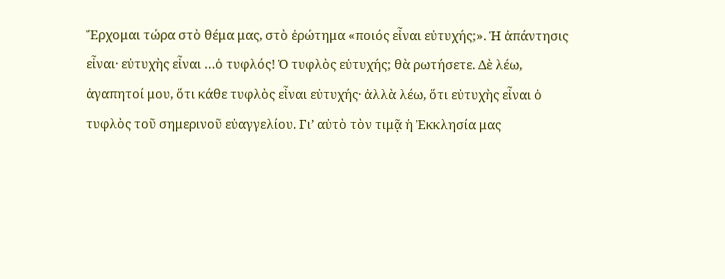Ἔρχομαι τώρα στὸ θέμα μας, στὸ ἐρώτημα «ποιός εἶναι εὐτυχής;». Ἡ ἀπάντησις εἶναι· εὐτυχὴς εἶναι …ὁ τυφλός! Ὁ τυφλὸς εὐτυχής; θὰ ρωτήσετε. Δὲ λέω, ἀγαπητοί μου, ὅτι κάθε τυφλὸς εἶναι εὐτυχής· ἀλλὰ λέω, ὅτι εὐτυχὴς εἶναι ὁ τυφλὸς τοῦ σημερινοῦ εὐαγγελίου. Γι’ αὐτὸ τὸν τιμᾷ ἡ Ἐκκλησία μας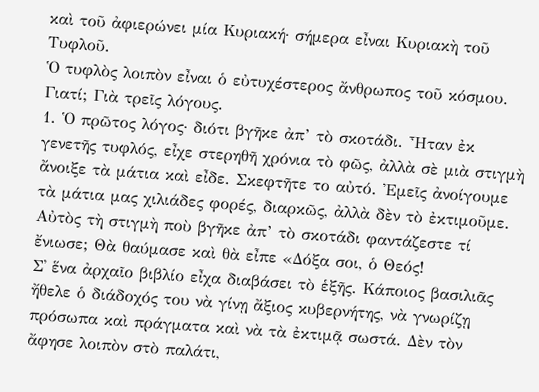καὶ τοῦ ἀφιερώνει μία Κυριακή· σήμερα εἶναι Κυριακὴ τοῦ Τυφλοῦ.
Ὁ τυφλὸς λοιπὸν εἶναι ὁ εὐτυχέστερος ἄνθρωπος τοῦ κόσμου. Γιατί; Γιὰ τρεῖς λόγους.
1. Ὁ πρῶτος λόγος· διότι βγῆκε ἀπ’ τὸ σκοτάδι. Ἦταν ἐκ γενετῆς τυφλός, εἶχε στερηθῆ χρόνια τὸ φῶς, ἀλλὰ σὲ μιὰ στιγμὴ ἄνοιξε τὰ μάτια καὶ εἶδε. Σκεφτῆτε το αὐτό. Ἐμεῖς ἀνοίγουμε τὰ μάτια μας χιλιάδες φορές, διαρκῶς, ἀλλὰ δὲν τὸ ἐκτιμοῦμε. Αὐτὸς τὴ στιγμὴ ποὺ βγῆκε ἀπ’ τὸ σκοτάδι φαντάζεστε τί ἔνιωσε; Θὰ θαύμασε καὶ θὰ εἶπε «Δόξα σοι, ὁ Θεός!
Σ᾿ ἕνα ἀρχαῖο βιβλίο εἶχα διαβάσει τὸ ἑξῆς. Κάποιος βασιλιᾶς ἤθελε ὁ διάδοχός του νὰ γίνῃ ἄξιος κυβερνήτης, νὰ γνωρίζῃ πρόσωπα καὶ πράγματα καὶ νὰ τὰ ἐκτιμᾷ σωστά. Δὲν τὸν ἄφησε λοιπὸν στὸ παλάτι,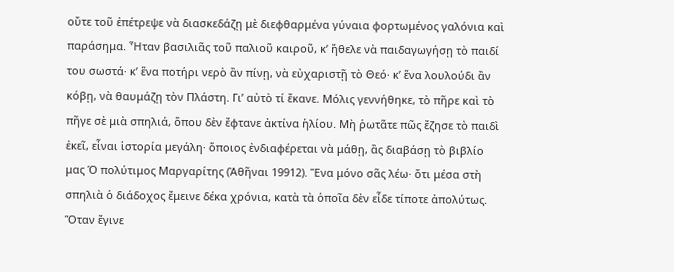οὔτε τοῦ ἐπέτρεψε νὰ διασκεδάζῃ μὲ διεφθαρμένα γύναια φορτωμένος γαλόνια καὶ παράσημα. Ἦταν βασιλιᾶς τοῦ παλιοῦ καιροῦ, κ’ ἤθελε νὰ παιδαγωγήσῃ τὸ παιδί του σωστά· κ’ ἕνα ποτήρι νερὸ ἂν πίνῃ, νὰ εὐχαριστῇ τὸ Θεό· κ’ ἕνα λουλούδι ἂν κόβῃ, νὰ θαυμάζῃ τὸν Πλάστη. Γι’ αὐτὸ τί ἔκανε. Μόλις γεννήθηκε, τὸ πῆρε καὶ τὸ πῆγε σὲ μιὰ σπηλιά, ὅπου δὲν ἔφτανε ἀκτίνα ἡλίου. Μὴ ῥωτᾶτε πῶς ἔζησε τὸ παιδὶ ἐκεῖ, εἶναι ἱστορία μεγάλη· ὅποιος ἐνδιαφέρεται νὰ μάθῃ, ἂς διαβάσῃ τὸ βιβλίο μας Ὁ πολύτιμος Μαργαρίτης (Ἀθῆναι 19912). Ἕνα μόνο σᾶς λέω· ὅτι μέσα στὴ σπηλιὰ ὁ διάδοχος ἔμεινε δέκα χρόνια, κατὰ τὰ ὁποῖα δὲν εἶδε τίποτε ἀπολύτως. Ὅταν ἔγινε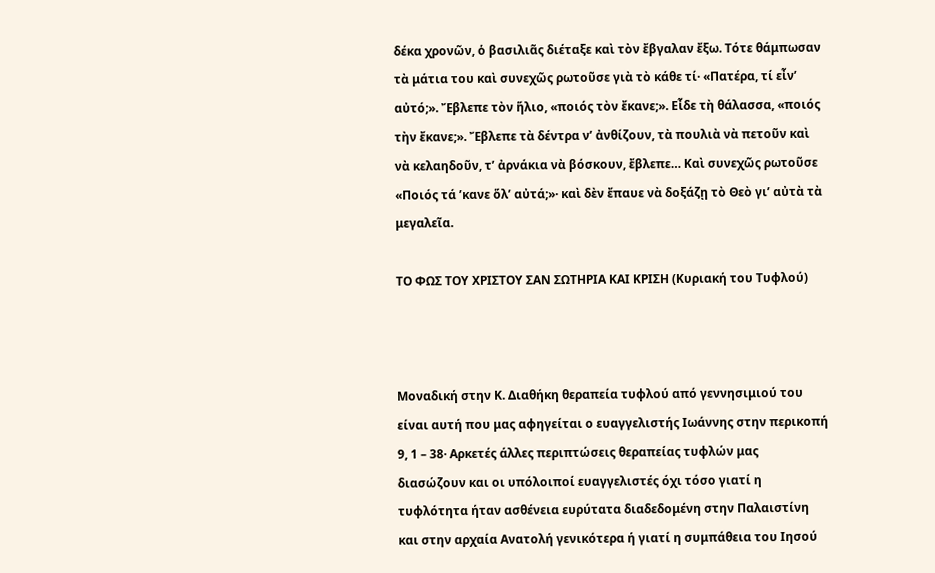δέκα χρονῶν, ὁ βασιλιᾶς διέταξε καὶ τὸν ἔβγαλαν ἔξω. Τότε θάμπωσαν τὰ μάτια του καὶ συνεχῶς ρωτοῦσε γιὰ τὸ κάθε τί· «Πατέρα, τί εἶν’ αὐτό;». Ἔβλεπε τὸν ἥλιο, «ποιός τὸν ἔκανε;». Εἶδε τὴ θάλασσα, «ποιός τὴν ἔκανε;». Ἔβλεπε τὰ δέντρα ν’ ἀνθίζουν, τὰ πουλιὰ νὰ πετοῦν καὶ νὰ κελαηδοῦν, τ’ ἀρνάκια νὰ βόσκουν, ἔβλεπε… Καὶ συνεχῶς ρωτοῦσε «Ποιός τά ’κανε ὅλ’ αὐτά;»· καὶ δὲν ἔπαυε νὰ δοξάζῃ τὸ Θεὸ γι’ αὐτὰ τὰ μεγαλεῖα.

ΤΟ ΦΩΣ ΤΟΥ ΧΡΙΣΤΟΥ ΣΑΝ ΣΩΤΗΡΙΑ ΚΑΙ ΚΡΙΣΗ (Κυριακή του Τυφλού)



Μοναδική στην Κ. Διαθήκη θεραπεία τυφλού από γεννησιμιού του είναι αυτή που μας αφηγείται ο ευαγγελιστής Ιωάννης στην περικοπή 9, 1 – 38· Αρκετές άλλες περιπτώσεις θεραπείας τυφλών μας διασώζουν και οι υπόλοιποί ευαγγελιστές όχι τόσο γιατί η τυφλότητα ήταν ασθένεια ευρύτατα διαδεδομένη στην Παλαιστίνη και στην αρχαία Ανατολή γενικότερα ή γιατί η συμπάθεια του Ιησού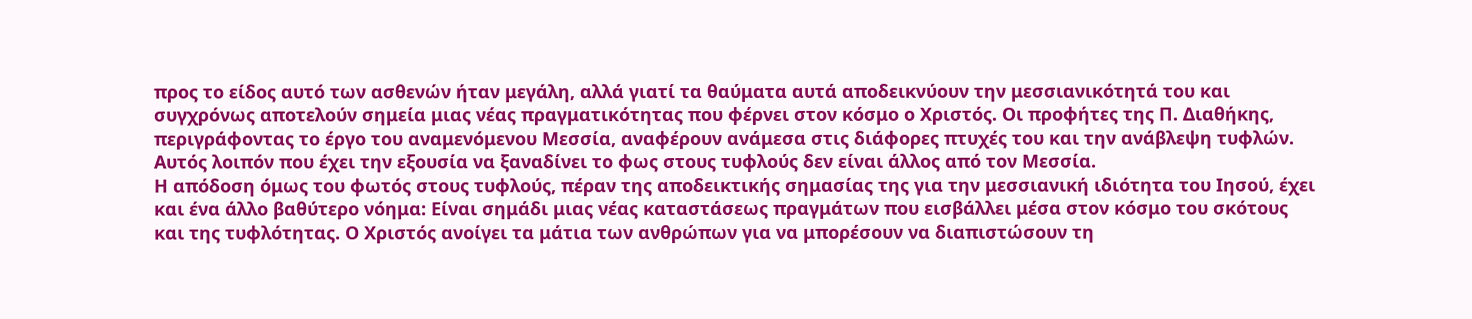προς το είδος αυτό των ασθενών ήταν μεγάλη, αλλά γιατί τα θαύματα αυτά αποδεικνύουν την μεσσιανικότητά του και συγχρόνως αποτελούν σημεία μιας νέας πραγματικότητας που φέρνει στον κόσμο ο Χριστός. Οι προφήτες της Π. Διαθήκης, περιγράφοντας το έργο του αναμενόμενου Μεσσία, αναφέρουν ανάμεσα στις διάφορες πτυχές του και την ανάβλεψη τυφλών. Αυτός λοιπόν που έχει την εξουσία να ξαναδίνει το φως στους τυφλούς δεν είναι άλλος από τον Μεσσία.
Η απόδοση όμως του φωτός στους τυφλούς, πέραν της αποδεικτικής σημασίας της για την μεσσιανική ιδιότητα του Ιησού, έχει και ένα άλλο βαθύτερο νόημα: Είναι σημάδι μιας νέας καταστάσεως πραγμάτων που εισβάλλει μέσα στον κόσμο του σκότους και της τυφλότητας. Ο Χριστός ανοίγει τα μάτια των ανθρώπων για να μπορέσουν να διαπιστώσουν τη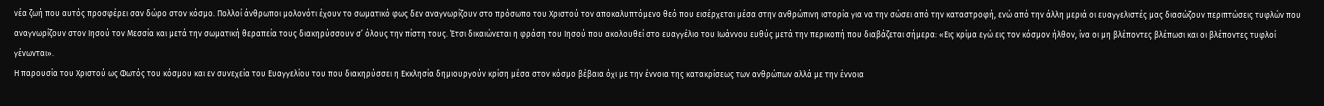νέα ζωή που αυτός προσφέρει σαν δώρο στον κόσμο. Πολλοί άνθρωποι μολονότι έχουν το σωματικό φως δεν αναγνωρίζουν στο πρόσωπο του Χριστού τον αποκαλυπτόμενο θεό που εισέρχεται μέσα στην ανθρώπινη ιστορία για να την σώσει από την καταστροφή, ενώ από την άλλη μεριά οι ευαγγελιστές μας διασώζουν περιπτώσεις τυφλών που αναγνωρίζουν στον Ιησού τον Μεσσία και μετά την σωματική θεραπεία τους διακηρύσσουν σ’ όλους την πίστη τους. Έτσι δικαιώνεται η φράση του Ιησού που ακολουθεί στο ευαγγέλιο του Ιωάννου ευθύς μετά την περικοπή που διαβάζεται σήμερα: «Εις κρίμα εγώ εις τον κόσμον ήλθον, ίνα οι μη βλέποντες βλέπωσι και οι βλέποντες τυφλοί γένωνται».
Η παρουσία του Χριστού ως Φωτός του κόσμου και εν συνεχεία του Ευαγγελίου του που διακηρύσσει η Εκκλησία δημιουργούν κρίση μέσα στον κόσμο βέβαια όχι με την έννοια της κατακρίσεως των ανθρώπων αλλά με την έννοια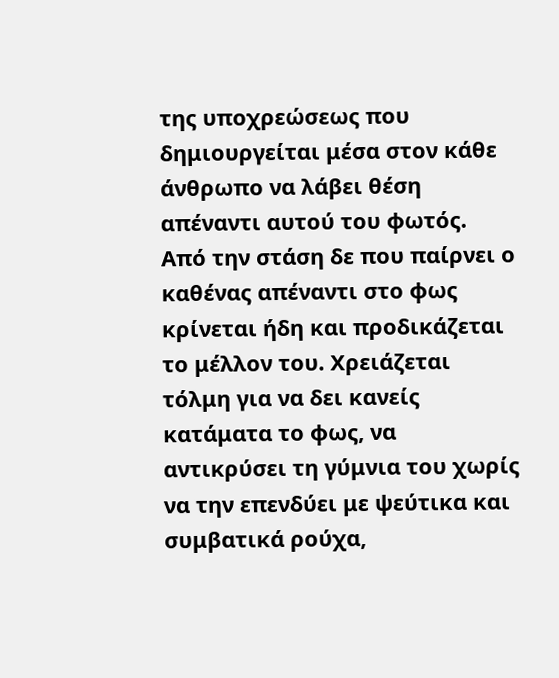της υποχρεώσεως που δημιουργείται μέσα στον κάθε άνθρωπο να λάβει θέση απέναντι αυτού του φωτός. Από την στάση δε που παίρνει ο καθένας απέναντι στο φως κρίνεται ήδη και προδικάζεται το μέλλον του. Χρειάζεται τόλμη για να δει κανείς κατάματα το φως, να αντικρύσει τη γύμνια του χωρίς να την επενδύει με ψεύτικα και συμβατικά ρούχα,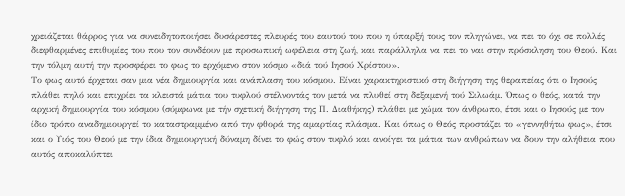χρειάζεται θάρρος για να συνειδητοποιήσει δυσάρεστες πλευρές του εαυτού του που η ύπαρξή τους τον πληγώνει, να πει το όχι σε πολλές διεφθαρμένες επιθυμίες του που τον συνδέουν με προσωπική ωφέλεια στη ζωή, και παράλληλα να πει το ναι στην πρόσκληση του Θεού. Και την τόλμη αυτή την προσφέρει το φως το ερχόμενο στον κόσμο «διά τού Ιησού Χρίστου».
Το φως αυτό έρχεται σαν μια νέα δημιουργία και ανάπλαση του κόσμου. Είναι χαρακτηριστικό στη διήγηση της θεραπείας ότι ο Ιησούς πλάθει πηλό και επιχρίει τα κλειστά μάτια του τυφλού στέλνοντάς τον μετά να πλυθεί στη δεξαμενή τού Σιλωάμ. Όπως ο θεός, κατά την αρχική δημιουργία του κόσμου (σύμφωνα με τήν σχετική διήγηση της Π. Διαθήκης) πλάθει με χώμα τον άνθρωπο, έτσι και ο Ιησούς με τον ίδιο τρόπο αναδημιουργεί το καταστραμμένο από την φθορά της αμαρτίας πλάσμα. Και όπως ο Θεός προστάζει το «γεννηθήτω φως», έτσι και ο Υιός του Θεού με την ίδια δημιουργική δύναμη δίνει το φώς στον τυφλό και ανοίγει τα μάτια των ανθρώπων να δουν την αλήθεια που αυτός αποκαλύπτει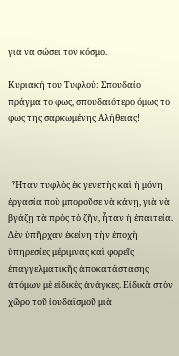για να σώσει τον κόσμο.

Κυριακή του Τυφλού: Σπουδαίο πράγμα το φως, σπουδαιότερο όμως το φως της σαρκωμένης Αλήθειας!



  Ἦταν τυφλὸς ἐκ γενετὴς καὶ ἡ μόνη ἐργασία ποὺ μποροῦσε νὰ κάνῃ, γιὰ νὰ βγάζῃ τὰ πρὸς τὸ ζῆν, ἦταν ἡ ἐπαιτεία. Δὲν ὑπῆρχαν ἐκείνη τὴν ἐποχὴ ὑπηρεσίες μέριμνας καὶ φορεῖς ἐπαγγελματικῆς ἀποκατάστασης ἀτόμων μὲ εἰδικὲς ἀνάγκες. Εἰδικὰ στὸν χῶρο τοῦ ἰουδαϊσμοῦ μιὰ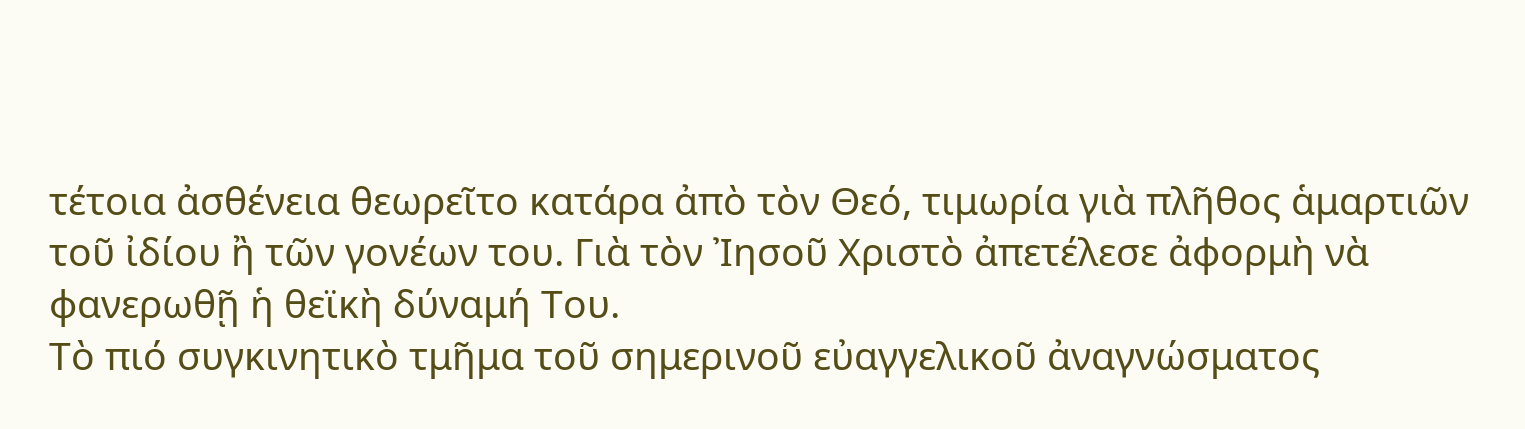τέτοια ἀσθένεια θεωρεῖτο κατάρα ἀπὸ τὸν Θεό, τιμωρία γιὰ πλῆθος ἁμαρτιῶν τοῦ ἰδίου ἢ τῶν γονέων του. Γιὰ τὸν Ἰησοῦ Χριστὸ ἀπετέλεσε ἀφορμὴ νὰ φανερωθῇ ἡ θεϊκὴ δύναμή Του.
Τὸ πιό συγκινητικὸ τμῆμα τοῦ σημερινοῦ εὐαγγελικοῦ ἀναγνώσματος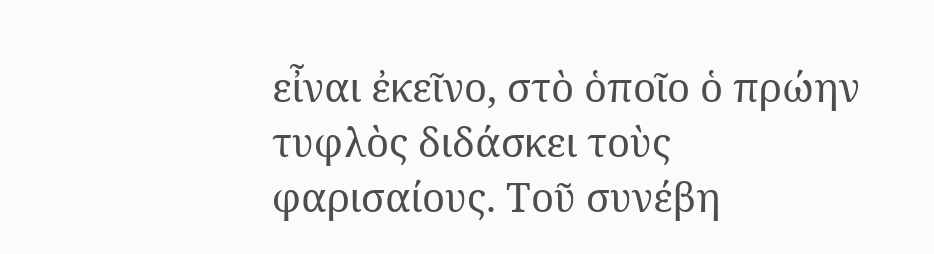εἶναι ἐκεῖνο, στὸ ὁποῖο ὁ πρώην τυφλὸς διδάσκει τοὺς φαρισαίους. Τοῦ συνέβη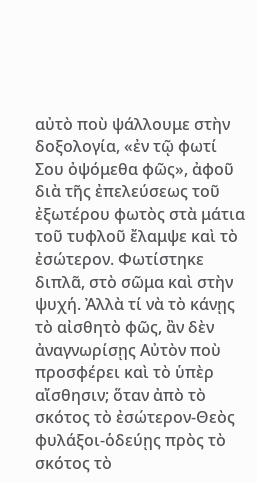αὐτὸ ποὺ ψάλλουμε στὴν δοξολογία, «ἐν τῷ φωτί Σου ὀψόμεθα φῶς», ἀφοῦ διὰ τῆς ἐπελεύσεως τοῦ ἐξωτέρου φωτὸς στὰ μάτια τοῦ τυφλοῦ ἔλαμψε καὶ τὸ ἐσώτερον. Φωτίστηκε διπλᾶ, στὸ σῶμα καὶ στὴν ψυχή. Ἀλλὰ τί νὰ τὸ κάνῃς τὸ αἰσθητὸ φῶς, ἂν δὲν ἀναγνωρίσῃς Αὐτὸν ποὺ προσφέρει καὶ τὸ ὑπὲρ αἴσθησιν; ὅταν ἀπὸ τὸ σκότος τὸ ἐσώτερον-Θεὸς φυλάξοι-ὁδεύῃς πρὸς τὸ σκότος τὸ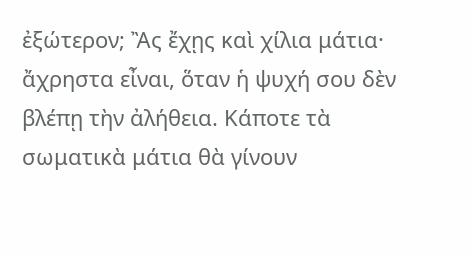ἐξώτερον; Ἂς ἔχῃς καὶ χίλια μάτια· ἄχρηστα εἶναι, ὅταν ἡ ψυχή σου δὲν βλέπῃ τὴν ἀλήθεια. Κάποτε τὰ σωματικὰ μάτια θὰ γίνουν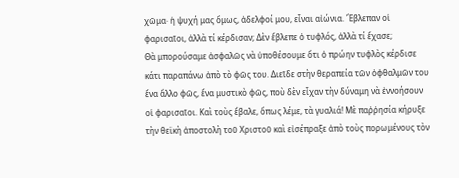χῶμα· ἡ ψυχή μας ὅμως, ἀδελφοί μου, εἶναι αἰώνια. Ἔβλεπαν οἱ φαρισαῖοι, ἀλλὰ τί κέρδισαν; Δὲν ἔβλεπε ὁ τυφλός, ἀλλὰ τί ἔχασε;
Θὰ μπορούσαμε ἀσφαλῶς νὰ ὑποθέσουμε ὅτι ὁ πρώην τυφλὸς κέρδισε κάτι παραπάνω ἀπὸ τὸ φῶς του. Διεῖδε στὴν θεραπεία τῶν ὀφθαλμῶν του ἕνα ἄλλο φῶς, ἕνα μυστικὸ φῶς, ποὺ δὲν εἶχαν τὴν δύναμη νὰ ἐννοήσουν οἱ φαρισαῖοι. Καὶ τοὺς ἔβαλε, ὅπως λέμε, τὰ γυαλιά! Μὲ παῤῥησία κήρυξε τὴν θεϊκὴ ἀποστολὴ τοῦ Χριστοῦ καὶ εἰσέπραξε ἀπὸ τοὺς πορωμένους τὸν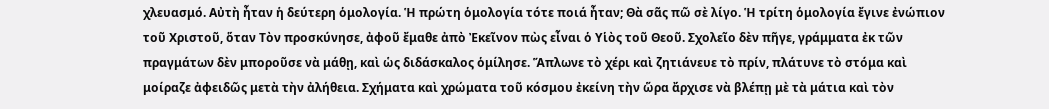χλευασμό. Αὐτὴ ἦταν ἡ δεύτερη ὁμολογία. Ἡ πρώτη ὁμολογία τότε ποιά ἦταν; Θὰ σᾶς πῶ σὲ λίγο. Ἡ τρίτη ὁμολογία ἔγινε ἐνώπιον τοῦ Χριστοῦ, ὅταν Τὸν προσκύνησε, ἀφοῦ ἔμαθε ἀπὸ Ἐκεῖνον πὼς εἶναι ὁ Υἱὸς τοῦ Θεοῦ. Σχολεῖο δὲν πῆγε, γράμματα ἐκ τῶν πραγμάτων δὲν μποροῦσε νὰ μάθῃ, καὶ ὡς διδάσκαλος ὁμίλησε. Ἅπλωνε τὸ χέρι καὶ ζητιάνευε τὸ πρίν, πλάτυνε τὸ στόμα καὶ μοίραζε ἀφειδῶς μετὰ τὴν ἀλήθεια. Σχήματα καὶ χρώματα τοῦ κόσμου ἐκείνη τὴν ὥρα ἄρχισε νὰ βλέπῃ μὲ τὰ μάτια καὶ τὸν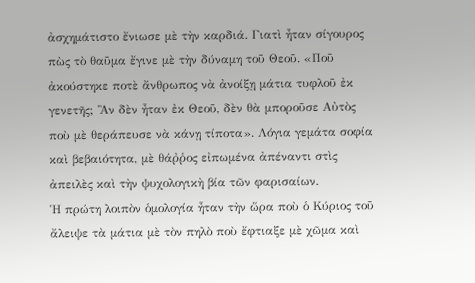ἀσχημάτιστο ἔνιωσε μὲ τὴν καρδιά. Γιατὶ ἦταν σίγουρος πὼς τὸ θαῦμα ἔγινε μὲ τὴν δύναμη τοῦ Θεοῦ. «Ποῦ ἀκούστηκε ποτὲ ἄνθρωπος νὰ ἀνοίξῃ μάτια τυφλοῦ ἐκ γενετῆς; Ἂν δὲν ἦταν ἐκ Θεοῦ, δὲν θὰ μποροῦσε Αὐτὸς ποὺ μὲ θεράπευσε νὰ κάνῃ τίποτα». Λόγια γεμάτα σοφία καὶ βεβαιότητα, μὲ θάῤῥος εἰπωμένα ἀπέναντι στὶς ἀπειλὲς καὶ τὴν ψυχολογικὴ βία τῶν φαρισαίων.
Ἡ πρώτη λοιπὸν ὁμολογία ἦταν τὴν ὥρα ποὺ ὁ Κύριος τοῦ ἄλειψε τὰ μάτια μὲ τὸν πηλὸ ποὺ ἔφτιαξε μὲ χῶμα καὶ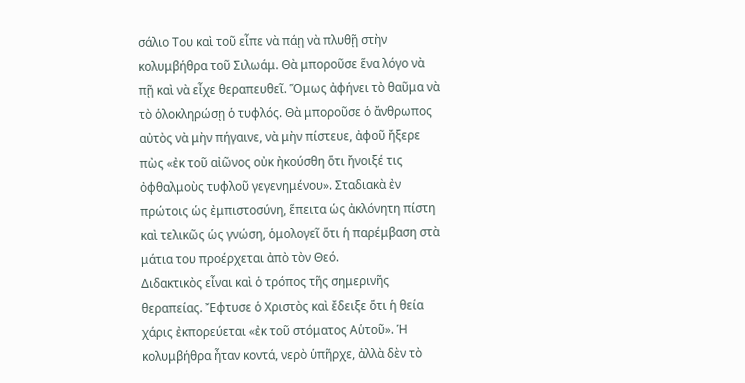σάλιο Του καὶ τοῦ εἶπε νὰ πάῃ νὰ πλυθῇ στὴν κολυμβήθρα τοῦ Σιλωάμ. Θὰ μποροῦσε ἕνα λόγο νὰ πῇ καὶ νὰ εἶχε θεραπευθεῖ. Ὅμως ἀφήνει τὸ θαῦμα νὰ τὸ ὁλοκληρώσῃ ὁ τυφλός. Θὰ μποροῦσε ὁ ἄνθρωπος αὐτὸς νὰ μὴν πήγαινε, νὰ μὴν πίστευε, ἀφοῦ ἤξερε πὼς «ἐκ τοῦ αἰῶνος οὐκ ἠκούσθη ὅτι ἤνοιξέ τις ὀφθαλμοὺς τυφλοῦ γεγενημένου». Σταδιακὰ ἐν πρώτοις ὡς ἐμπιστοσύνη, ἕπειτα ὡς ἀκλόνητη πίστη καὶ τελικῶς ὡς γνώση, ὁμολογεῖ ὅτι ἡ παρέμβαση στὰ μάτια του προέρχεται ἀπὸ τὸν Θεό.
Διδακτικὸς εἶναι καὶ ὁ τρόπος τῆς σημερινῆς θεραπείας. Ἔφτυσε ὁ Χριστὸς καὶ ἔδειξε ὅτι ἡ θεία χάρις ἐκπορεύεται «ἐκ τοῦ στόματος Αὑτοῦ». Ἡ κολυμβήθρα ἦταν κοντά, νερὸ ὑπῆρχε, ἀλλὰ δὲν τὸ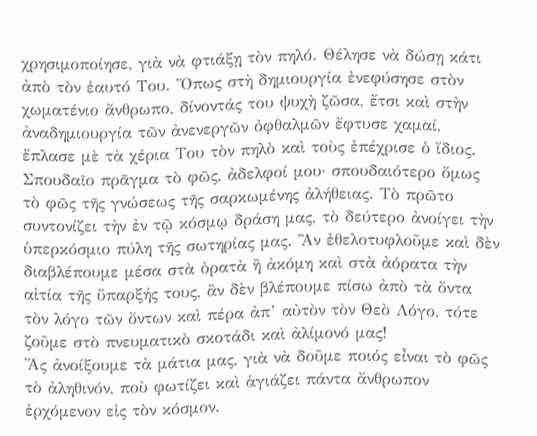χρησιμοποίησε, γιὰ νὰ φτιάξῃ τὸν πηλό. Θέλησε νὰ δώσῃ κάτι ἀπὸ τὸν ἑαυτό Του. Ὅπως στὴ δημιουργία ἐνεφύσησε στὸν χωματένιο ἄνθρωπο, δίνοντάς του ψυχὴ ζῶσα, ἔτσι καὶ στὴν ἀναδημιουργία τῶν ἀνενεργῶν ὀφθαλμῶν ἔφτυσε χαμαί, ἔπλασε μὲ τὰ χέρια Του τὸν πηλὸ καὶ τοὺς ἐπέχρισε ὁ ἴδιος.
Σπουδαῖο πρᾶγμα τὸ φῶς, ἀδελφοί μου· σπουδαιότερο ὅμως τὸ φῶς τῆς γνώσεως τῆς σαρκωμένης ἀλήθειας. Τὸ πρῶτο συντονίζει τὴν ἐν τῷ κόσμῳ δράση μας, τὸ δεύτερο ἀνοίγει τὴν ὑπερκόσμιο πύλη τῆς σωτηρίας μας. Ἂν ἐθελοτυφλοῦμε καὶ δὲν διαβλέπουμε μέσα στὰ ὁρατὰ ἢ ἀκόμη καὶ στὰ ἀόρατα τὴν αἰτία τῆς ὕπαρξής τους, ἂν δὲν βλέπουμε πίσω ἀπὸ τὰ ὄντα τὸν λόγο τῶν ὄντων καὶ πέρα ἀπ’ αὐτὸν τὸν Θεὸ Λόγο, τότε ζοῦμε στὸ πνευματικὸ σκοτάδι καὶ ἀλίμονό μας!
Ἄς ἀνοίξουμε τὰ μάτια μας, γιὰ νὰ δοῦμε ποιός εἶναι τὸ φῶς τὸ ἀληθινόν, ποὺ φωτίζει καὶ ἁγιάζει πάντα ἄνθρωπον ἐρχόμενον εἰς τὸν κόσμον.